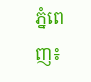ភ្នំពេញ៖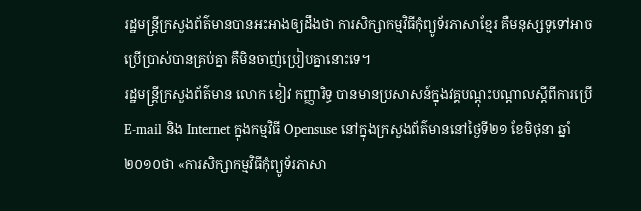រដ្ឋមន្ត្រីក្រសួងព័ត៌មានបានអះអាងឲ្យដឹងថា ការសិក្សាកម្មវិធីកុំព្យូទ័រភាសាខ្មែរ គឺមនុស្សទូទៅអាចប្រើប្រាស់បានគ្រប់គ្នា គឺមិនចាញ់ប្រៀបគ្នានោះទេ។
រដ្ឋមន្ត្រីក្រសួងព័ត៌មាន លោក ខៀវ កញ្ញារិទ្ធ បានមានប្រសាសន៍ក្នុងវគ្គបណ្ដុះបណ្ដាលស្ដីពីការប្រើ E-mail និង Internet ក្នុងកម្មវិធី Opensuse នៅក្នុងក្រសួងព័ត៌មាននៅថ្ងៃទី២១ ខែមិថុនា ឆ្នាំ២០១០ថា «ការសិក្សាកម្មវិធីកុំព្យូទ័រភាសា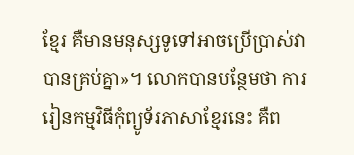ខ្មែរ គឺមានមនុស្សទូទៅអាចប្រើប្រាស់វាបានគ្រប់គ្នា»។ លោកបានបន្ថែមថា ការរៀនកម្មវិធីកុំព្យូទ័រភាសាខ្មែរនេះ គឺព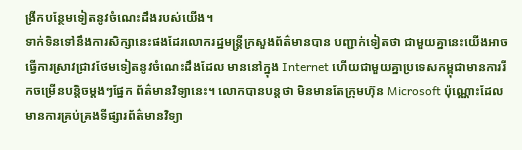ង្រីកបន្ថែមទៀតនូវចំណេះដឹងរបស់យើង។
ទាក់ទិនទៅនឹងការសិក្សានេះផងដែរលោករដ្ឋមន្ត្រីក្រសួងព័ត៌មានបាន បញ្ជាក់ទៀតថា ជាមួយគ្នានេះយើងអាចធ្វើការស្រាវជ្រាវថែមទៀតនូវចំណេះដឹងដែល មាននៅក្នុង Internet ហើយជាមួយគ្នាប្រទេសកម្ពុជាមានការរីកចម្រើនបន្តិចម្ដងៗផ្នែក ព័ត៌មានវិទ្យានេះ។ លោកបានបន្តថា មិនមានតែក្រុមហ៊ុន Microsoft ប៉ុណ្ណោះដែលមានការគ្រប់គ្រងទីផ្សារព័ត៌មានវិទ្យា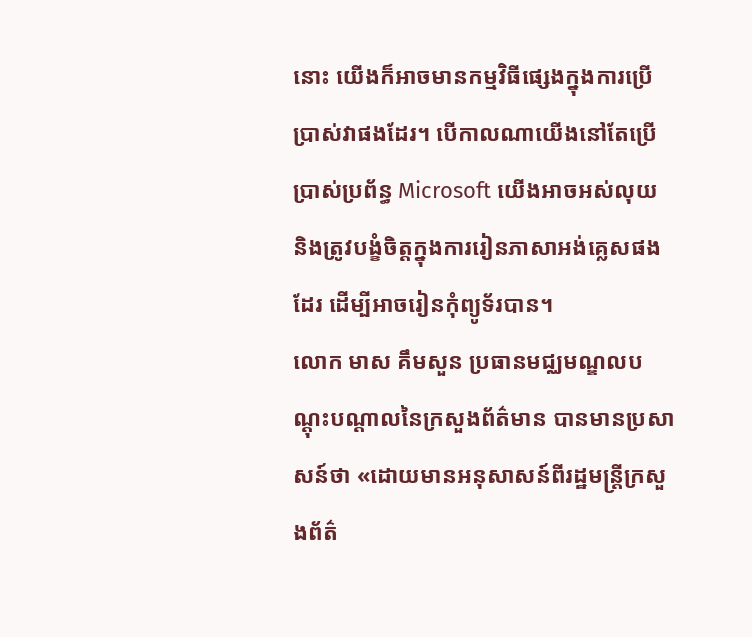នោះ យើងក៏អាចមានកម្មវិធីផ្សេងក្នុងការប្រើប្រាស់វាផងដែរ។ បើកាលណាយើងនៅតែប្រើប្រាស់ប្រព័ន្ធ Microsoft យើងអាចអស់លុយ និងត្រូវបង្ខំចិត្តក្នុងការរៀនភាសាអង់គ្លេសផងដែរ ដើម្បីអាចរៀនកុំព្យូទ័របាន។
លោក មាស គឹមសួន ប្រធានមជ្ឈមណ្ឌលបណ្ដុះបណ្ដាលនៃក្រសួងព័ត៌មាន បានមានប្រសាសន៍ថា «ដោយមានអនុសាសន៍ពីរដ្ឋមន្ត្រីក្រសួងព័ត៌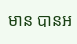មាន បានអ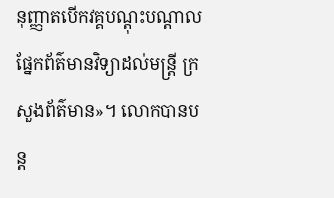នុញ្ញាតបើកវគ្គបណ្ដុះបណ្ដាលផ្នែកព័ត៌មានវិទ្យាដល់មន្ត្រី ក្រសួងព័ត៌មាន»។ លោកបានបន្ត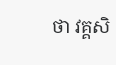ថា វគ្គសិ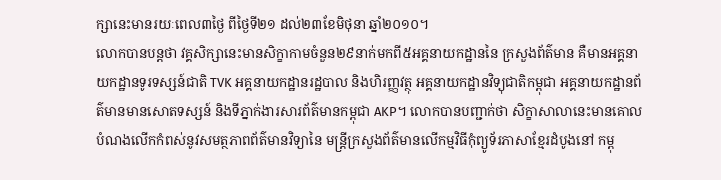ក្សានេះមានរយៈពេល៣ថ្ងៃ ពីថ្ងៃទី២១ ដល់២៣ខែមិថុនា ឆ្នាំ២០១០។
លោកបានបន្តថា វគ្គសិក្សានេះមានសិក្ខាកាមចំនួន២៩នាក់មកពី៥អគ្គនាយកដ្ឋាននៃ ក្រសួងព័ត៌មាន គឺមានអគ្គនាយកដ្ឋានទូរទស្សន៍ជាតិ TVK អគ្គនាយកដ្ឋានរដ្ឋបាល និងហិរញ្ញវត្ថុ អគ្គនាយកដ្ឋានវិទ្យុជាតិកម្ពុជា អគ្គនាយកដ្ឋានព័ត៌មានមានសោតទស្សន៍ និងទីភ្នាក់ងារសារព័ត៌មានកម្ពុជា AKP។ លោកបានបញ្ជាក់ថា សិក្ខាសាលានេះមានគោលបំណងលើកកំពស់នូវសមត្ថភាពព័ត៌មានវិទ្យានៃ មន្ត្រីក្រសួងព័ត៌មានលើកម្មវិធីកុំព្យូទ័រភាសាខ្មែរដំបូងនៅ កម្ពុ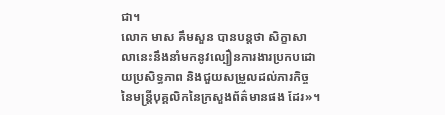ជា។
លោក មាស គឹមសួន បានបន្តថា សិក្ខាសាលានេះនឹងនាំមកនូវល្បឿនការងារប្រកបដោយប្រសិទ្ធភាព និងជួយសម្រួលដល់ភារកិច្ចនៃមន្ត្រីបុគ្គលិកនៃក្រសួងព័ត៌មានផង ដែរ»។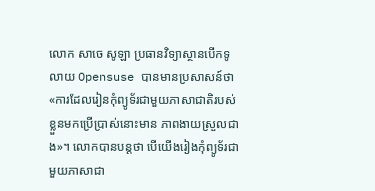លោក សាចេ សូឡា ប្រធានវិទ្យាស្ថានបើកទូលាយ Opensuse បានមានប្រសាសន៍ថា «ការដែលរៀនកុំព្យូទ័រជាមួយភាសាជាតិរបស់ខ្លួនមកប្រើប្រាស់នោះមាន ភាពងាយស្រួលជាង»។ លោកបានបន្តថា បើយើងរៀងកុំព្យូទ័រជាមួយភាសាជា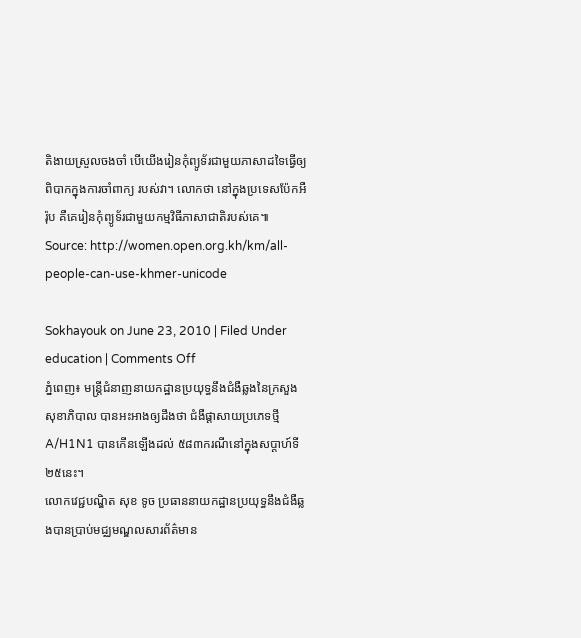តិងាយស្រួលចងចាំ បើយើងរៀនកុំព្យូទ័រជាមួយភាសាដទៃធ្វើឲ្យពិបាកក្នុងការចាំពាក្យ របស់វា។ លោកថា នៅក្នុងប្រទេសប៉ែកអឺរ៉ុប គឺគេរៀនកុំព្យូទ័រជាមួយកម្មវិធីភាសាជាតិរបស់គេ៕
Source: http://women.open.org.kh/km/all-people-can-use-khmer-unicode

Sokhayouk on June 23, 2010 | Filed Under education | Comments Off
ភ្នំពេញ៖ មន្ត្រីជំនាញនាយកដ្ឋានប្រយុទ្ធនឹងជំងឺឆ្លងនៃក្រសួងសុខាភិបាល បានអះអាងឲ្យដឹងថា ជំងឺផ្ដាសាយប្រភេទថ្មី A/H1N1 បានកើនឡើងដល់ ៥៨៣ករណីនៅក្នុងសប្ដាហ៍ទី២៥នេះ។
លោកវេជ្ជបណ្ឌិត សុខ ទូច ប្រធាននាយកដ្ឋានប្រយុទ្ធនឹងជំងឺឆ្លងបានប្រាប់មជ្ឈមណ្ឌលសារព័ត៌មាន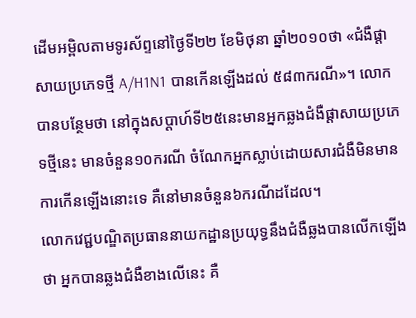ដើមអម្ពិលតាមទូរស័ព្ទនៅថ្ងៃទី២២ ខែមិថុនា ឆ្នាំ២០១០ថា «ជំងឺផ្ដាសាយប្រភេទថ្មី A/H1N1 បានកើនឡើងដល់ ៥៨៣ករណី»។ លោកបានបន្ថែមថា នៅក្នុងសប្ដាហ៍ទី២៥នេះមានអ្នកឆ្លងជំងឺផ្ដាសាយប្រភេទថ្មីនេះ មានចំនួន១០ករណី ចំណែកអ្នកស្លាប់ដោយសារជំងឺមិនមានការកើនឡើងនោះទេ គឺនៅមានចំនួន៦ករណីដដែល។
លោកវេជ្ជបណ្ឌិតប្រធាននាយកដ្ឋានប្រយុទ្ធនឹងជំងឺឆ្លងបានលើកឡើង ថា អ្នកបានឆ្លងជំងឺខាងលើនេះ គឺ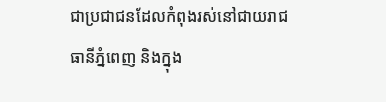ជាប្រជាជនដែលកំពុងរស់នៅជាយរាជធានីភ្នំពេញ និងក្នុង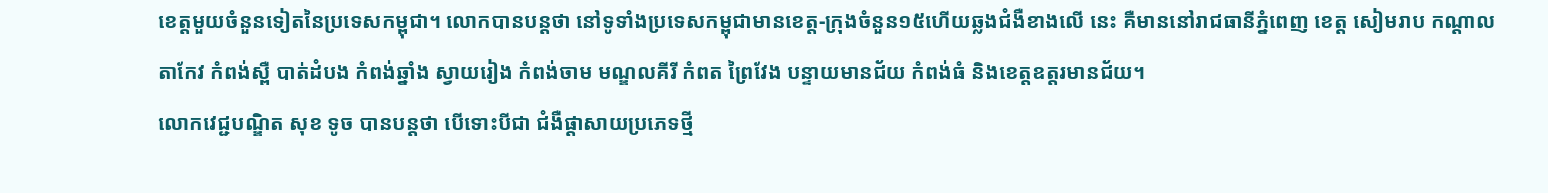ខេត្តមួយចំនួនទៀតនៃប្រទេសកម្ពុជា។ លោកបានបន្តថា នៅទូទាំងប្រទេសកម្ពុជាមានខេត្ត-ក្រុងចំនួន១៥ហើយឆ្លងជំងឺខាងលើ នេះ គឺមាននៅរាជធានីភ្នំពេញ ខេត្ត សៀមរាប កណ្ដាល តាកែវ កំពង់ស្ពឺ បាត់ដំបង កំពង់ឆ្នាំង ស្វាយរៀង កំពង់ចាម មណ្ឌលគីរី កំពត ព្រៃវែង បន្ទាយមានជ័យ កំពង់ធំ និងខេត្តឧត្តរមានជ័យ។
លោកវេជ្ជបណ្ឌិត សុខ ទូច បានបន្តថា បើទោះបីជា ជំងឺផ្ដាសាយប្រភេទថ្មី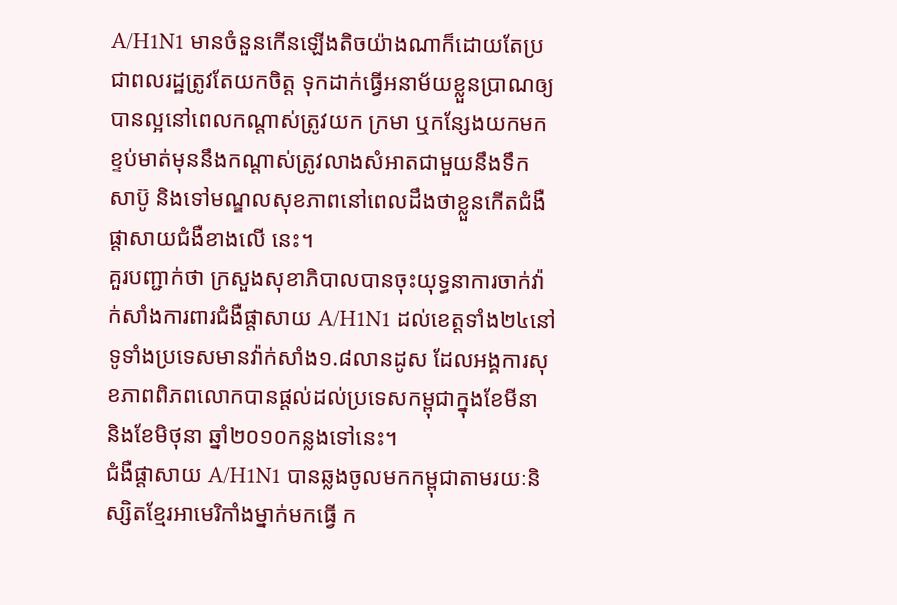A/H1N1 មានចំនួនកើនឡើងតិចយ៉ាងណាក៏ដោយតែប្រជាពលរដ្ឋត្រូវតែយកចិត្ត ទុកដាក់ធ្វើអនាម័យខ្លួនប្រាណឲ្យបានល្អនៅពេលកណ្ដាស់ត្រូវយក ក្រមា ឬកន្សែងយកមកខ្ទប់មាត់មុននឹងកណ្ដាស់ត្រូវលាងសំអាតជាមួយនឹងទឹក សាប៊ូ និងទៅមណ្ឌលសុខភាពនៅពេលដឹងថាខ្លួនកើតជំងឺផ្ដាសាយជំងឺខាងលើ នេះ។
គួរបញ្ជាក់ថា ក្រសួងសុខាភិបាលបានចុះយុទ្ធនាការចាក់វ៉ាក់សាំងការពារជំងឺផ្ដាសាយ A/H1N1 ដល់ខេត្តទាំង២៤នៅទូទាំងប្រទេសមានវ៉ាក់សាំង១.៨លានដូស ដែលអង្គការសុខភាពពិភពលោកបានផ្ដល់ដល់ប្រទេសកម្ពុជាក្នុងខែមីនា និងខែមិថុនា ឆ្នាំ២០១០កន្លងទៅនេះ។
ជំងឺផ្ដាសាយ A/H1N1 បានឆ្លងចូលមកកម្ពុជាតាមរយៈនិស្សិតខ្មែរអាមេរិកាំងម្នាក់មកធ្វើ ក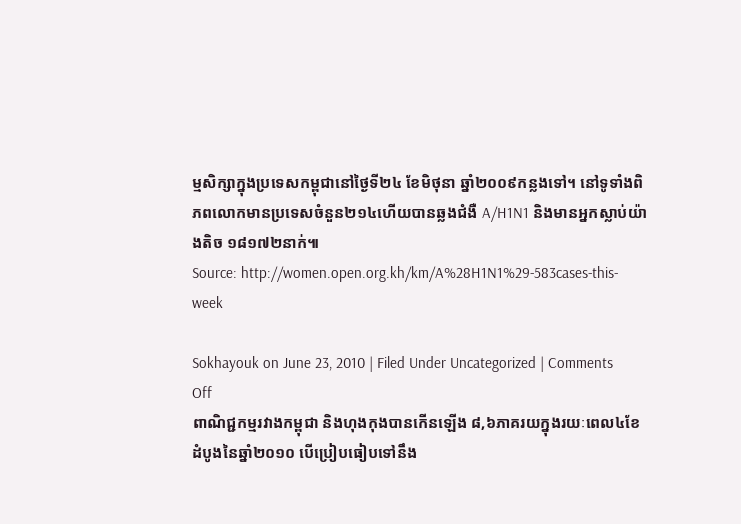ម្មសិក្សាក្នុងប្រទេសកម្ពុជានៅថ្ងៃទី២៤ ខែមិថុនា ឆ្នាំ២០០៩កន្លងទៅ។ នៅទូទាំងពិភពលោកមានប្រទេសចំនួន២១៤ហើយបានឆ្លងជំងឺ A/H1N1 និងមានអ្នកស្លាប់យ៉ាងតិច ១៨១៧២នាក់៕
Source: http://women.open.org.kh/km/A%28H1N1%29-583cases-this-week

Sokhayouk on June 23, 2010 | Filed Under Uncategorized | Comments Off
ពាណិជ្ជកម្មរវាងកម្ពុជា និងហុងកុងបានកើនឡើង ៨,៦ភាគរយក្នុងរយៈពេល៤ខែដំបូងនៃឆ្នាំ២០១០ បើប្រៀបធៀបទៅនឹង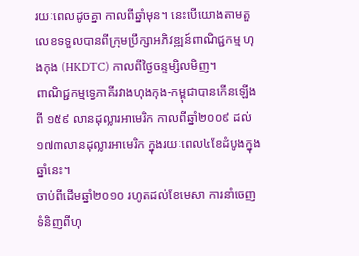រយៈពេលដូចគ្នា កាលពីឆ្នាំមុន។ នេះបើយោងតាមតួលេខទទួលបានពីក្រុមប្រឹក្សាអភិវឌ្ឍន៍ពាណិជ្ជកម្ម ហុងកុង (HKDTC) កាលពីថ្ងៃចន្ទម្សិលមិញ។
ពាណិជ្ជកម្មទ្វេភាគីរវាងហុងកុង-កម្ពុជាបានកើនឡើងពី ១៥៩ លានដុល្លារអាមេរិក កាលពីឆ្នាំ២០០៩ ដល់ ១៧៣លានដុល្លារអាមេរិក ក្នុងរយៈពេល៤ខែដំបូងក្នុងឆ្នាំនេះ។
ចាប់ពីដើមឆ្នាំ២០១០ រហូតដល់ខែមេសា ការនាំចេញទំនិញពីហុ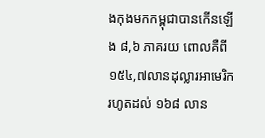ងកុងមកកម្ពុជាបានកើនឡើង ៨,៦ ភាគរយ ពោលគឺពី ១៥៤,៧លានដុល្លារអាមេរិក រហូតដល់ ១៦៨ លាន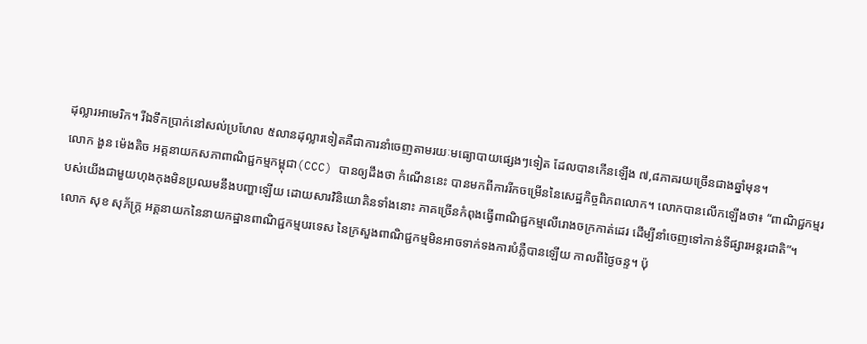ដុល្លារអាមេរិក។ រីឯទឹកប្រាក់នៅសល់ប្រហែល ៥លានដុល្លារទៀតគឺជាការនាំចេញតាមរយៈមធ្យោបាយផ្សេងៗទៀត ដែលបានកើនឡើង ៧,៨ភាគរយច្រើនជាងឆ្នាំមុន។
លោក ងួន ម៉េងតិច អគ្គនាយកសភាពាណិជ្ជកម្មកម្ពុជា(CCC) បានឲ្យដឹងថា កំណើននេះ បានមកពីការរីកចម្រើននៃសេដ្ឋកិច្ចពិភពលោក។ លោកបានលើកឡើងថា៖ “ពាណិជ្ជកម្មរបស់យើងជាមួយហុងកុងមិនប្រឈមនឹងបញ្ហាឡើយ ដោយសារវិនិយោគិនទាំងនោះ ភាគច្រើនកំពុងធ្វើពាណិជ្ជកម្មលើរោងចក្រកាត់ដេរ ដើម្បីនាំចេញទៅកាន់ទីផ្សារអន្តរជាតិ”។
លោក សុខ សុភ័ក្ត្រ អគ្គនាយកនៃនាយកដ្ឋានពាណិជ្ជកម្មបរទេស នៃក្រសួងពាណិជ្ជកម្មមិនអាចទាក់ទងការបំភ្លឺបានឡើយ កាលពីថ្ងៃចន្ទ។ ប៉ុ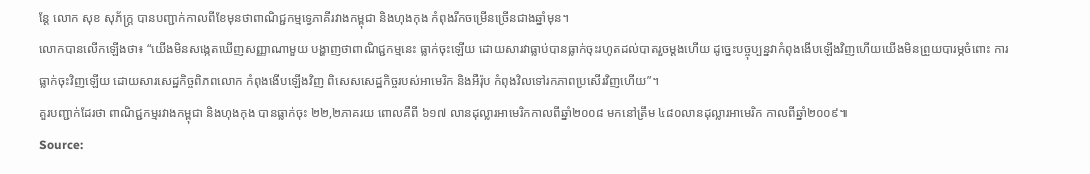ន្តែ លោក សុខ សុភ័ក្ត្រ បានបញ្ជាក់កាលពីខែមុនថាពាណិជ្ជកម្មទ្វេភាគីរវាងកម្ពុជា និងហុងកុង កំពុងរីកចម្រើនច្រើនជាងឆ្នាំមុន។
លោកបានលើកឡើងថា៖ “យើងមិនសង្កេតឃើញសញ្ញាណាមួយ បង្ហាញថាពាណិជ្ជកម្មនេះ ធ្លាក់ចុះឡើយ ដោយសារវាធ្លាប់បានធ្លាក់ចុះរហូតដល់បាតរួចម្ដងហើយ ដូច្នេះបច្ចុប្បន្នវាកំពុងងើបឡើងវិញហើយយើងមិនព្រួយបារម្ភចំពោះ ការធ្លាក់ចុះវិញឡើយ ដោយសារសេដ្ឋកិច្ចពិភពលោក កំពុងងើបឡើងវិញ ពិសេសសេដ្ឋកិច្ចរបស់អាមេរិក និងអឺរ៉ុប កំពុងវិលទៅរកភាពប្រសើរវិញហើយ”។
គួរបញ្ជាក់ដែរថា ពាណិជ្ជកម្មរវាងកម្ពុជា និងហុងកុង បានធ្លាក់ចុះ ២២,២ភាគរយ ពោលគឺពី ៦១៧ លានដុល្លារអាមេរិកកាលពីឆ្នាំ២០០៨ មកនៅត្រឹម ៤៨០លានដុល្លារអាមេរិក កាលពីឆ្នាំ២០០៩៕
Source: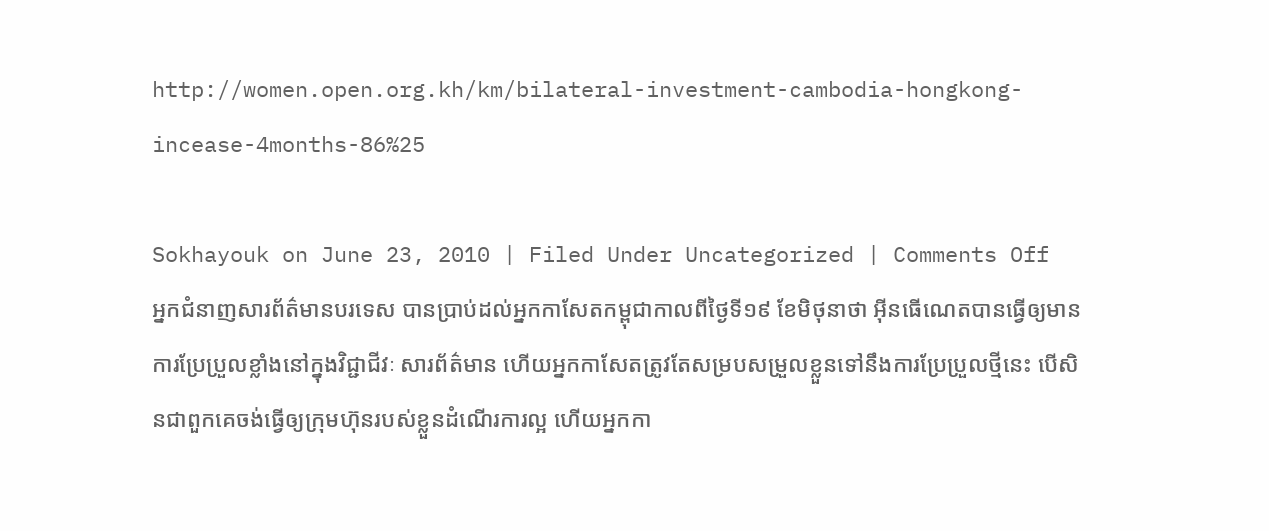http://women.open.org.kh/km/bilateral-investment-cambodia-hongkong-incease-4months-86%25

Sokhayouk on June 23, 2010 | Filed Under Uncategorized | Comments Off
អ្នកជំនាញសារព័ត៌មានបរទេស បានប្រាប់ដល់អ្នកកាសែតកម្ពុជាកាលពីថ្ងៃទី១៩ ខែមិថុនាថា អ៊ីនធើណេតបានធ្វើឲ្យមានការប្រែប្រួលខ្លាំងនៅក្នុងវិជ្ជាជីវៈ សារព័ត៌មាន ហើយអ្នកកាសែតត្រូវតែសម្របសម្រួលខ្លួនទៅនឹងការប្រែប្រួលថ្មីនេះ បើសិនជាពួកគេចង់ធ្វើឲ្យក្រុមហ៊ុនរបស់ខ្លួនដំណើរការល្អ ហើយអ្នកកា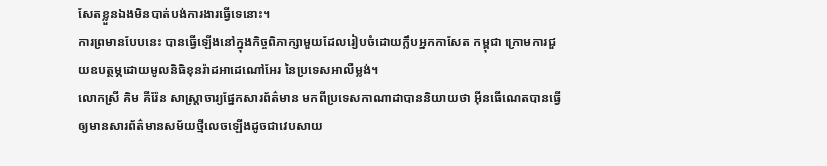សែតខ្លួនឯងមិនបាត់បង់ការងារធ្វើទេនោះ។
ការព្រមានបែបនេះ បានធ្វើឡើងនៅក្នុងកិច្ចពិភាក្សាមួយដែលរៀបចំដោយក្លឹបអ្នកកាសែត កម្ពុជា ក្រោមការជួយឧបត្ថម្ភដោយមូលនិធិខុនរ៉ាដអាដេណៅអែរ នៃប្រទេសអាលឺម្លង់។
លោកស្រី គិម គីរ៉ែន សាស្ត្រាចារ្យផ្នែកសារព័ត៌មាន មកពីប្រទេសកាណាដាបាននិយាយថា អ៊ីនធើណេតបានធ្វើឲ្យមានសារព័ត៌មានសម័យថ្មីលេចឡើងដូចជាវេបសាយ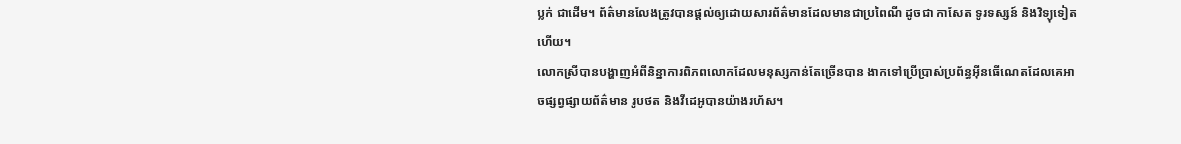ប្លក់ ជាដើម។ ព័ត៌មានលែងត្រូវបានផ្ដល់ឲ្យដោយសារព័ត៌មានដែលមានជាប្រពៃណី ដូចជា កាសែត ទូរទស្សន៍ និងវិទ្យុទៀតហើយ។
លោកស្រីបានបង្ហាញអំពីនិន្នាការពិភពលោកដែលមនុស្សកាន់តែច្រើនបាន ងាកទៅប្រើប្រាស់ប្រព័ន្ធអ៊ីនធើណេតដែលគេអាចផ្សព្វផ្សាយព័ត៌មាន រូបថត និងវីដេអូបានយ៉ាងរហ័ស។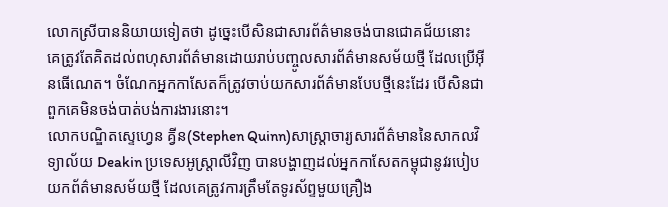លោកស្រីបាននិយាយទៀតថា ដូច្នេះបើសិនជាសារព័ត៌មានចង់បានជោគជ័យនោះ គេត្រូវតែគិតដល់ពហុសារព័ត៌មានដោយរាប់បញ្ចូលសារព័ត៌មានសម័យថ្មី ដែលប្រើអ៊ីនធើណេត។ ចំណែកអ្នកកាសែតក៏ត្រូវចាប់យកសារព័ត៌មានបែបថ្មីនេះដែរ បើសិនជាពួកគេមិនចង់បាត់បង់ការងារនោះ។
លោកបណ្ឌិតស្ទេហ្វេន គ្វីន(Stephen Quinn)សាស្ត្រាចារ្យសារព័ត៌មាននៃសាកលវិទ្យាល័យ Deakin ប្រទេសអូស្ត្រាលីវិញ បានបង្ហាញដល់អ្នកកាសែតកម្ពុជានូវរបៀបយកព័ត៌មានសម័យថ្មី ដែលគេត្រូវការត្រឹមតែទូរស័ព្ទមួយគ្រឿង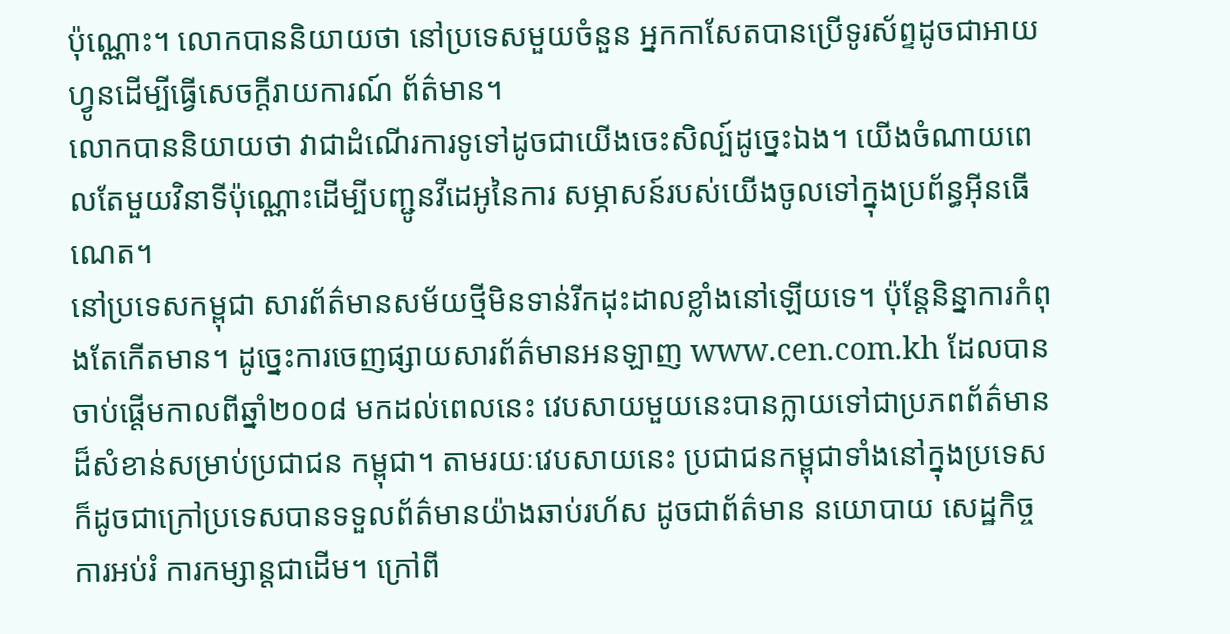ប៉ុណ្ណោះ។ លោកបាននិយាយថា នៅប្រទេសមួយចំនួន អ្នកកាសែតបានប្រើទូរស័ព្ទដូចជាអាយហ្វូនដើម្បីធ្វើសេចក្ដីរាយការណ៍ ព័ត៌មាន។
លោកបាននិយាយថា វាជាដំណើរការទូទៅដូចជាយើងចេះសិល្ប៍ដូច្នេះឯង។ យើងចំណាយពេលតែមួយវិនាទីប៉ុណ្ណោះដើម្បីបញ្ជូនវីដេអូនៃការ សម្ភាសន៍របស់យើងចូលទៅក្នុងប្រព័ន្ធអ៊ីនធើណេត។
នៅប្រទេសកម្ពុជា សារព័ត៌មានសម័យថ្មីមិនទាន់រីកដុះដាលខ្លាំងនៅឡើយទេ។ ប៉ុន្តែនិន្នាការកំពុងតែកើតមាន។ ដូច្នេះការចេញផ្សាយសារព័ត៌មានអនឡាញ www.cen.com.kh ដែលបានចាប់ផ្ដើមកាលពីឆ្នាំ២០០៨ មកដល់ពេលនេះ វេបសាយមួយនេះបានក្លាយទៅជាប្រភពព័ត៌មានដ៏សំខាន់សម្រាប់ប្រជាជន កម្ពុជា។ តាមរយៈវេបសាយនេះ ប្រជាជនកម្ពុជាទាំងនៅក្នុងប្រទេស ក៏ដូចជាក្រៅប្រទេសបានទទួលព័ត៌មានយ៉ាងឆាប់រហ័ស ដូចជាព័ត៌មាន នយោបាយ សេដ្ឋកិច្ច ការអប់រំ ការកម្សាន្តជាដើម។ ក្រៅពី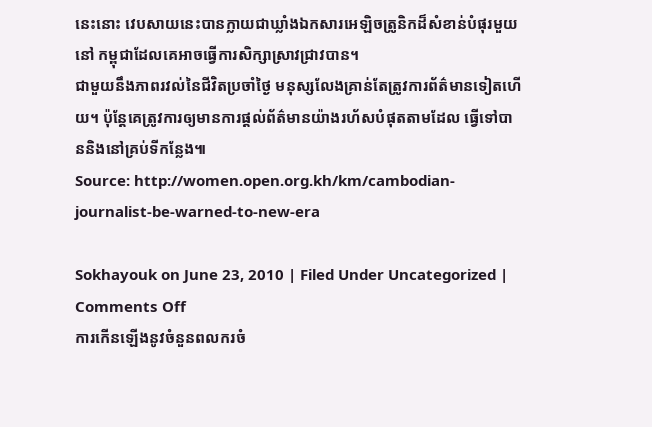នេះនោះ វេបសាយនេះបានក្លាយជាឃ្លាំងឯកសារអេឡិចត្រូនិកដ៏សំខាន់បំផុរមួយនៅ កម្ពុជាដែលគេអាចធ្វើការសិក្សាស្រាវជ្រាវបាន។
ជាមួយនឹងភាពរវល់នៃជីវិតប្រចាំថ្ងៃ មនុស្សលែងគ្រាន់តែត្រូវការព័ត៌មានទៀតហើយ។ ប៉ុន្តែគេត្រូវការឲ្យមានការផ្ដល់ព័ត៌មានយ៉ាងរហ័សបំផុតតាមដែល ធ្វើទៅបាននិងនៅគ្រប់ទីកន្លែង៕
Source: http://women.open.org.kh/km/cambodian-journalist-be-warned-to-new-era

Sokhayouk on June 23, 2010 | Filed Under Uncategorized | Comments Off
ការកើនឡើងនូវចំនួនពលករចំ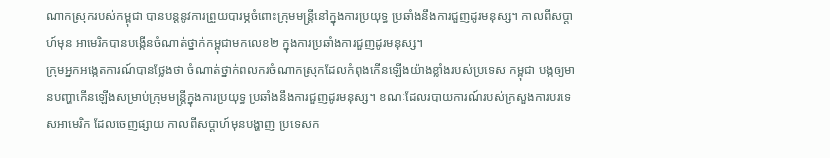ណាកស្រុករបស់កម្ពុជា បានបន្តនូវការព្រួយបារម្ភចំពោះក្រុមមន្ត្រីនៅក្នុងការប្រយុទ្ធ ប្រឆាំងនឹងការជួញដូរមនុស្ស។ កាលពីសប្ដាហ៍មុន អាមេរិកបានបង្កើនចំណាត់ថ្នាក់កម្ពុជាមកលេខ២ ក្នុងការប្រឆាំងការជួញដូរមនុស្ស។
ក្រុមអ្នកអង្កេតការណ៍បានថ្លែងថា ចំណាត់ថ្នាក់ពលករចំណាកស្រុកដែលកំពុងកើនឡើងយ៉ាងខ្លាំងរបស់ប្រទេស កម្ពុជា បង្កឲ្យមានបញ្ហាកើនឡើងសម្រាប់ក្រុមមន្ត្រីក្នុងការប្រយុទ្ធ ប្រឆាំងនឹងការជួញដូរមនុស្ស។ ខណៈដែលរបាយការណ៍របស់ក្រសួងការបរទេសអាមេរិក ដែលចេញផ្សាយ កាលពីសប្ដាហ៍មុនបង្ហាញ ប្រទេសក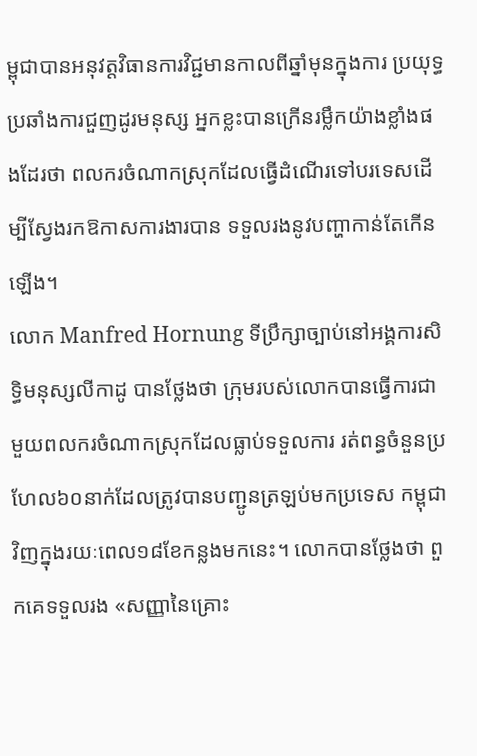ម្ពុជាបានអនុវត្តវិធានការវិជ្ជមានកាលពីឆ្នាំមុនក្នុងការ ប្រយុទ្ធប្រឆាំងការជួញដូរមនុស្ស អ្នកខ្លះបានក្រើនរម្លឹកយ៉ាងខ្លាំងផងដែរថា ពលករចំណាកស្រុកដែលធ្វើដំណើរទៅបរទេសដើម្បីស្វែងរកឱកាសការងារបាន ទទួលរងនូវបញ្ហាកាន់តែកើនឡើង។
លោក Manfred Hornung ទីប្រឹក្សាច្បាប់នៅអង្គការសិទ្ធិមនុស្សលីកាដូ បានថ្លែងថា ក្រុមរបស់លោកបានធ្វើការជាមួយពលករចំណាកស្រុកដែលធ្លាប់ទទួលការ រត់ពន្ធចំនួនប្រហែល៦០នាក់ដែលត្រូវបានបញ្ជូនត្រឡប់មកប្រទេស កម្ពុជាវិញក្នុងរយៈពេល១៨ខែកន្លងមកនេះ។ លោកបានថ្លែងថា ពួកគេទទួលរង «សញ្ញានៃគ្រោះ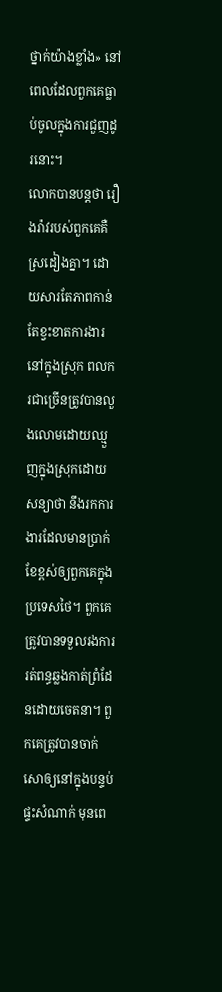ថ្នាក់យ៉ាងខ្លាំង» នៅពេលដែលពួកគេធ្លាប់ចូលក្នុងការជួញដូរនោះ។
លោកបានបន្តថា រឿងរ៉ាវរបស់ពួកគេគឺស្រដៀងគ្នា។ ដោយសារតែភាពកាន់តែខ្វះខាតការងារនៅក្នុងស្រុក ពលករជាច្រើនត្រូវបានលួងលោមដោយឈ្មួញក្នុងស្រុកដោយសន្យាថា នឹងរកការងារដែលមានប្រាក់ខែខ្ពស់ឲ្យពួកគេក្នុងប្រទេសថៃ។ ពួកគេត្រូវបានទទួលរងការរត់ពន្ធឆ្លងកាត់ព្រំដែនដោយចេតនា។ ពួកគេត្រូវបានចាក់សោឲ្យនៅក្នុងបន្ទប់ផ្ទះសំណាក់ មុនពេ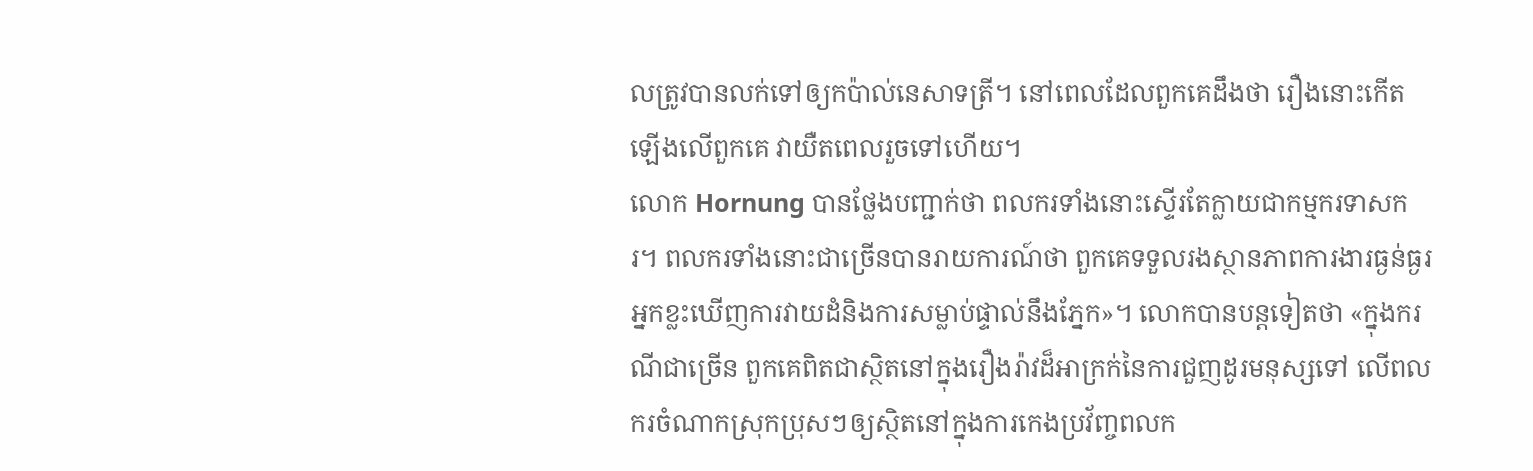លត្រូវបានលក់ទៅឲ្យកប៉ាល់នេសាទត្រី។ នៅពេលដែលពួកគេដឹងថា រឿងនោះកើតឡើងលើពួកគេ វាយឺតពេលរួចទៅហើយ។
លោក Hornung បានថ្លែងបញ្ជាក់ថា ពលករទាំងនោះស្ទើរតែក្លាយជាកម្មករទាសករ។ ពលករទាំងនោះជាច្រើនបានរាយការណ៍ថា ពួកគេទទួលរងស្ថានភាពការងារធ្ងន់ធ្ងរ អ្នកខ្លះឃើញការវាយដំនិងការសម្លាប់ផ្ទាល់នឹងភ្នែក»។ លោកបានបន្តទៀតថា «ក្នុងករណីជាច្រើន ពួកគេពិតជាស្ថិតនៅក្នុងរឿងរ៉ាវដ៏អាក្រក់នៃការជួញដូរមនុស្សទៅ លើពលករចំណាកស្រុកប្រុសៗឲ្យស្ថិតនៅក្នុងការកេងប្រវ័ញ្ចពលក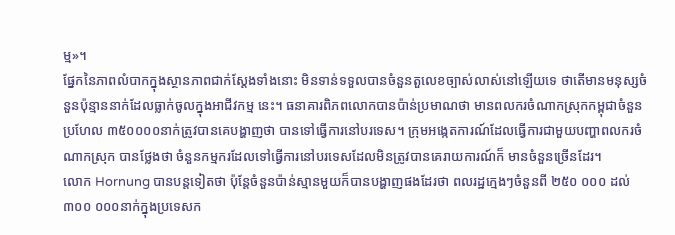ម្ម»។
ផ្នែកនៃភាពលំបាកក្នុងស្ថានភាពជាក់ស្ដែងទាំងនោះ មិនទាន់ទទួលបានចំនួនតួលេខច្បាស់លាស់នៅឡើយទេ ថាតើមានមនុស្សចំនួនប៉ុន្មាននាក់ដែលធ្លាក់ចូលក្នុងអាជីវកម្ម នេះ។ ធនាគារពិភពលោកបានប៉ាន់ប្រមាណថា មានពលករចំណាកស្រុកកម្ពុជាចំនួនប្រហែល ៣៥០០០០នាក់ត្រូវបានគេបង្ហាញថា បានទៅធ្វើការនៅបរទេស។ ក្រុមអង្កេតការណ៍ដែលធ្វើការជាមួយបញ្ហាពលករចំណាកស្រុក បានថ្លែងថា ចំនួនកម្មករដែលទៅធ្វើការនៅបរទេសដែលមិនត្រូវបានគេរាយការណ៍ក៏ មានចំនួនច្រើនដែរ។
លោក Hornung បានបន្តទៀតថា ប៉ុន្តែចំនួនប៉ាន់ស្មានមួយក៏បានបង្ហាញផងដែរថា ពលរដ្ឋក្មេងៗចំនួនពី ២៥០ ០០០ ដល់ ៣០០ ០០០នាក់ក្នុងប្រទេសក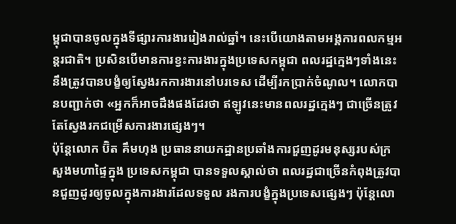ម្ពុជាបានចូលក្នុងទីផ្សារការងាររៀងរាល់ឆ្នាំ។ នេះបើយោងតាមអង្គការពលកម្មអន្តរជាតិ។ ប្រសិនបើមានការខ្វះការងារក្នុងប្រទេសកម្ពុជា ពលរដ្ឋក្មេងៗទាំងនេះនឹងត្រូវបានបង្ខំឲ្យស្វែងរកការងារនៅបរទេស ដើម្បីរកប្រាក់ចំណូល។ លោកបានបញ្ជាក់ថា «អ្នកក៏អាចដឹងផងដែរថា ឥឡូវនេះមានពលរដ្ឋក្មេងៗ ជាច្រើនត្រូវតែស្វែងរកជម្រើសការងារផ្សេងៗ។
ប៉ុន្តែលោក ប៊ិត គឹមហុង ប្រធាននាយកដ្ឋានប្រឆាំងការជួញដូរមនុស្សរបស់ក្រសួងមហាផ្ទៃក្នុង ប្រទេសកម្ពុជា បានទទួលស្គាល់ថា ពលរដ្ឋជាច្រើនកំពុងត្រូវបានជួញដូរឲ្យចូលក្នុងការងារដែលទទួល រងការបង្ខំក្នុងប្រទេសផ្សេងៗ ប៉ុន្តែលោ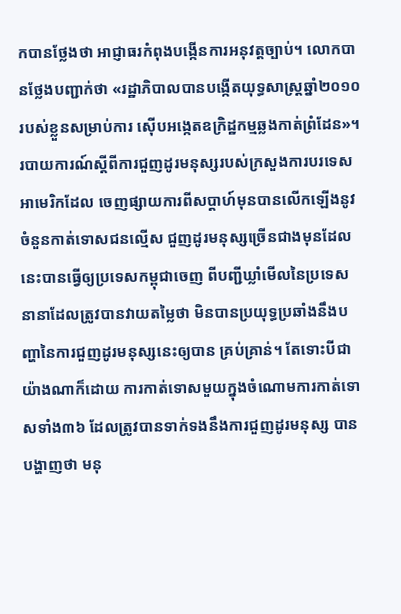កបានថ្លែងថា អាជ្ញាធរកំពុងបង្កើនការអនុវត្តច្បាប់។ លោកបានថ្លែងបញ្ជាក់ថា «រដ្ឋាភិបាលបានបង្កើតយុទ្ធសាស្ត្រឆ្នាំ២០១០របស់ខ្លួនសម្រាប់ការ ស៊ើបអង្កេតឧក្រិដ្ឋកម្មឆ្លងកាត់ព្រំដែន»។
របាយការណ៍ស្ដីពីការជួញដូរមនុស្សរបស់ក្រសួងការបរទេសអាមេរិកដែល ចេញផ្សាយការពីសប្ដាហ៍មុនបានលើកឡើងនូវចំនួនកាត់ទោសជនល្មើស ជួញដូរមនុស្សច្រើនជាងមុនដែលនេះបានធ្វើឲ្យប្រទេសកម្ពុជាចេញ ពីបញ្ជីឃ្លាំមើលនៃប្រទេសនានាដែលត្រូវបានវាយតម្លៃថា មិនបានប្រយុទ្ធប្រឆាំងនឹងបញ្ហានៃការជួញដូរមនុស្សនេះឲ្យបាន គ្រប់គ្រាន់។ តែទោះបីជាយ៉ាងណាក៏ដោយ ការកាត់ទោសមួយក្នុងចំណោមការកាត់ទោសទាំង៣៦ ដែលត្រូវបានទាក់ទងនឹងការជួញដូរមនុស្ស បានបង្ហាញថា មនុ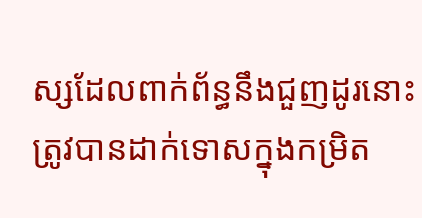ស្សដែលពាក់ព័ន្ធនឹងជួញដូរនោះត្រូវបានដាក់ទោសក្នុងកម្រិត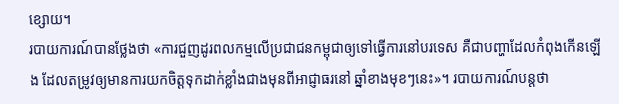ខ្សោយ។
របាយការណ៍បានថ្លែងថា «ការជួញដូរពលកម្មលើប្រជាជនកម្ពុជាឲ្យទៅធ្វើការនៅបរទេស គឺជាបញ្ហាដែលកំពុងកើនឡើង ដែលតម្រូវឲ្យមានការយកចិត្តទុកដាក់ខ្លាំងជាងមុនពីអាជ្ញាធរនៅ ឆ្នាំខាងមុខៗនេះ»។ របាយការណ៍បន្តថា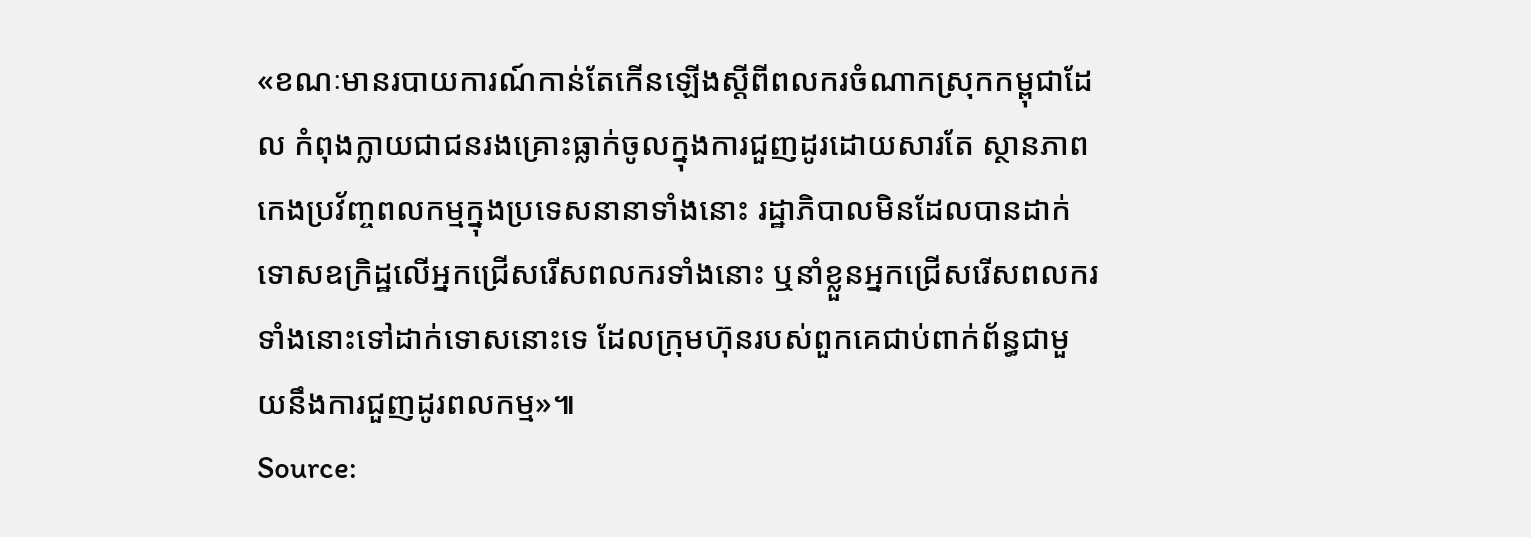«ខណៈមានរបាយការណ៍កាន់តែកើនឡើងស្ដីពីពលករចំណាកស្រុកកម្ពុជាដែល កំពុងក្លាយជាជនរងគ្រោះធ្លាក់ចូលក្នុងការជួញដូរដោយសារតែ ស្ថានភាពកេងប្រវ័ញ្ចពលកម្មក្នុងប្រទេសនានាទាំងនោះ រដ្ឋាភិបាលមិនដែលបានដាក់ទោសឧក្រិដ្ឋលើអ្នកជ្រើសរើសពលករទាំងនោះ ឬនាំខ្លួនអ្នកជ្រើសរើសពលករទាំងនោះទៅដាក់ទោសនោះទេ ដែលក្រុមហ៊ុនរបស់ពួកគេជាប់ពាក់ព័ន្ធជាមួយនឹងការជួញដូរពលកម្ម»៕
Source: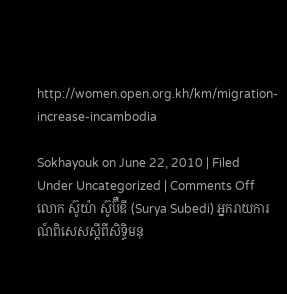http://women.open.org.kh/km/migration-increase-incambodia

Sokhayouk on June 22, 2010 | Filed Under Uncategorized | Comments Off
លោក ស៊ូយ៉ា ស៊ូប៊ឺឌី (Surya Subedi) អ្នករាយការណ៍ពិសេសស្ដីពីសិទ្ធិមនុ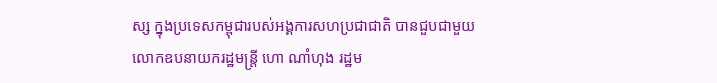ស្ស ក្នុងប្រទេសកម្ពុជារបស់អង្គការសហប្រជាជាតិ បានជួបជាមួយលោកឧបនាយករដ្ឋមន្ត្រី ហោ ណាំហុង រដ្ឋម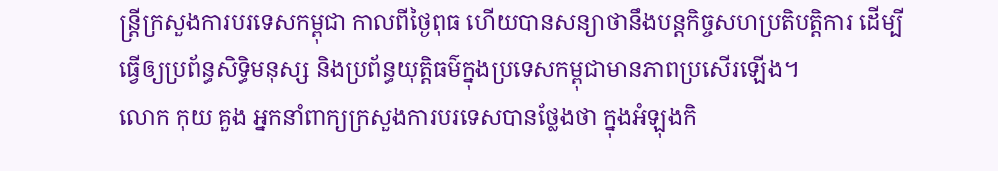ន្ត្រីក្រសួងការបរទេសកម្ពុជា កាលពីថ្ងៃពុធ ហើយបានសន្យាថានឹងបន្តកិច្ចសហប្រតិបត្តិការ ដើម្បីធ្វើឲ្យប្រព័ន្ធសិទ្ធិមនុស្ស និងប្រព័ន្ធយុត្តិធម៌ក្នុងប្រទេសកម្ពុជាមានភាពប្រសើរឡើង។
លោក កុយ គួង អ្នកនាំពាក្យក្រសួងការបរទេសបានថ្លែងថា ក្នុងអំឡុងកិ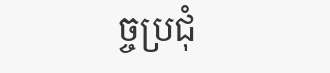ច្ចប្រជុំ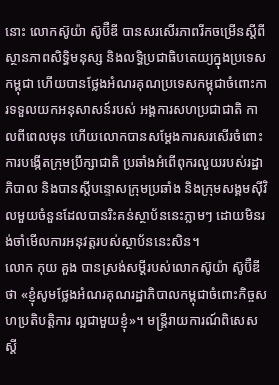នោះ លោកស៊ូយ៉ា ស៊ូប៊ឺឌី បានសរសើរភាពរីកចម្រើនស្ដីពីស្ថានភាពសិទ្ធិមនុស្ស និងលទ្ធិប្រជាធិបតេយ្យក្នុងប្រទេសកម្ពុជា ហើយបានថ្លែងអំណរគុណប្រទេសកម្ពុជាចំពោះការទទួលយកអនុសាសន៍របស់ អង្គការសហប្រជាជាតិ កាលពីពេលមុន ហើយលោកបានសម្ដែងការសរសើរចំពោះការបង្កើតក្រុមប្រឹក្សាជាតិ ប្រឆាំងអំពើពុករលួយរបស់រដ្ឋាភិបាល និងបានស្ដីបន្ទោសក្រុមប្រឆាំង និងក្រុមសង្គមស៊ីវិលមួយចំនួនដែលបានរិះគន់ស្ថាប័ននេះភ្លាមៗ ដោយមិនរង់ចាំមើលការអនុវត្តរបស់ស្ថាប័ននេះសិន។
លោក កុយ គួង បានស្រង់សម្ដីរបស់លោកស៊ូយ៉ា ស៊ូប៊ឺឌី ថា «ខ្ញុំសូមថ្លែងអំណរគុណរដ្ឋាភិបាលកម្ពុជាចំពោះកិច្ចសហប្រតិបត្តិការ ល្អជាមួយខ្ញុំ»។ មន្ត្រីរាយការណ៍ពិសេសស្ដី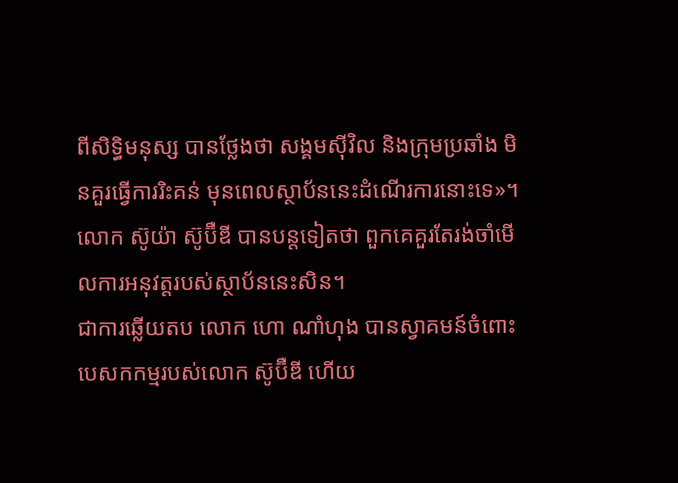ពីសិទ្ធិមនុស្ស បានថ្លែងថា សង្គមស៊ីវិល និងក្រុមប្រឆាំង មិនគួរធ្វើការរិះគន់ មុនពេលស្ថាប័ននេះដំណើរការនោះទេ»។ លោក ស៊ូយ៉ា ស៊ូប៊ឺឌី បានបន្តទៀតថា ពួកគេគួរតែរង់ចាំមើលការអនុវត្តរបស់ស្ថាប័ននេះសិន។
ជាការឆ្លើយតប លោក ហោ ណាំហុង បានស្វាគមន៍ចំពោះបេសកកម្មរបស់លោក ស៊ូប៊ឺឌី ហើយ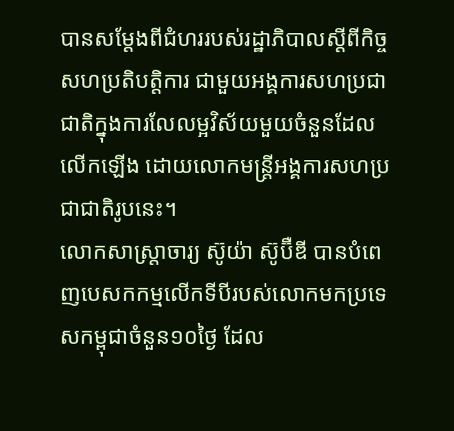បានសម្ដែងពីជំហររបស់រដ្ឋាភិបាលស្ដីពីកិច្ចសហប្រតិបត្តិការ ជាមួយអង្គការសហប្រជាជាតិក្នុងការលែលម្អវិស័យមួយចំនួនដែលលើកឡើង ដោយលោកមន្ត្រីអង្គការសហប្រជាជាតិរូបនេះ។
លោកសាស្ត្រាចារ្យ ស៊ូយ៉ា ស៊ូប៊ឺឌី បានបំពេញបេសកកម្មលើកទីបីរបស់លោកមកប្រទេសកម្ពុជាចំនួន១០ថ្ងៃ ដែល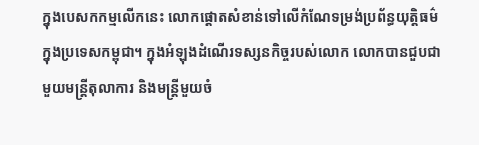ក្នុងបេសកកម្មលើកនេះ លោកផ្ដោតសំខាន់ទៅលើកំណែទម្រង់ប្រព័ន្ធយុត្តិធម៌ ក្នុងប្រទេសកម្ពុជា។ ក្នុងអំឡុងដំណើរទស្សនកិច្ចរបស់លោក លោកបានជួបជាមួយមន្ត្រីតុលាការ និងមន្ត្រីមួយចំ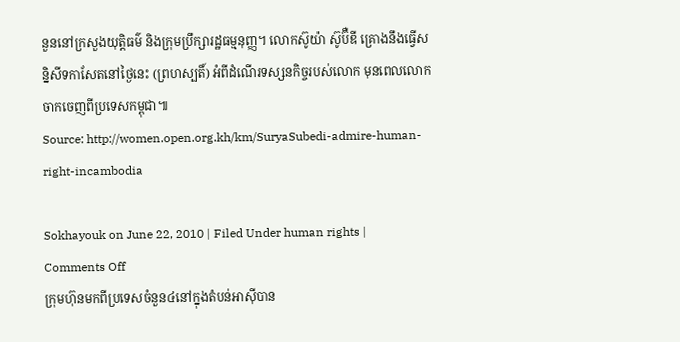នួននៅក្រសួងយុត្តិធម៌ និងក្រុមប្រឹក្សារដ្ឋធម្មនុញ្ញ។ លោកស៊ូយ៉ា ស៊ូប៊ឺឌី គ្រោងនឹងធ្វើសន្និសីទកាសែតនៅថ្ងៃនេះ (ព្រហស្បតិ៍) អំពីដំណើរទស្សនកិច្ចរបស់លោក មុនពេលលោកចាកចេញពីប្រទេសកម្ពុជា៕
Source: http://women.open.org.kh/km/SuryaSubedi-admire-human-right-incambodia

Sokhayouk on June 22, 2010 | Filed Under human rights | Comments Off
ក្រុមហ៊ុនមកពីប្រទេសចំនួន៤នៅក្នុងតំបន់អាស៊ីបាន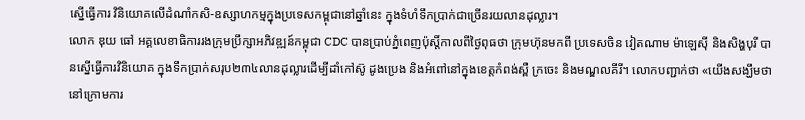ស្នើធ្វើការ វិនិយោគលើដំណាំកសិ-ឧស្សាហកម្មក្នុងប្រទេសកម្ពុជានៅឆ្នាំនេះ ក្នុងទំហំទឹកប្រាក់ជាច្រើនរយលានដុល្លារ។
លោក ឌុយ ធៅ អគ្គលេខាធិការរងក្រុមប្រឹក្សាអភិវឌ្ឍន៍កម្ពុជា CDC បានប្រាប់ភ្នំពេញប៉ុស្ដិ៍កាលពីថ្ងៃពុធថា ក្រុមហ៊ុនមកពី ប្រទេសចិន វៀតណាម ម៉ាឡេស៊ី និងសិង្ហបុរី បានស្នើធ្វើការវិនិយោគ ក្នុងទឹកប្រាក់សរុប២៣៤លានដុល្លារដើម្បីដាំកៅស៊ូ ដូងប្រេង និងអំពៅនៅក្នុងខេត្តកំពង់ស្ពឺ ក្រចេះ និងមណ្ឌលគីរី។ លោកបញ្ជាក់ថា «យើងសង្ឃឹមថា នៅក្រោមការ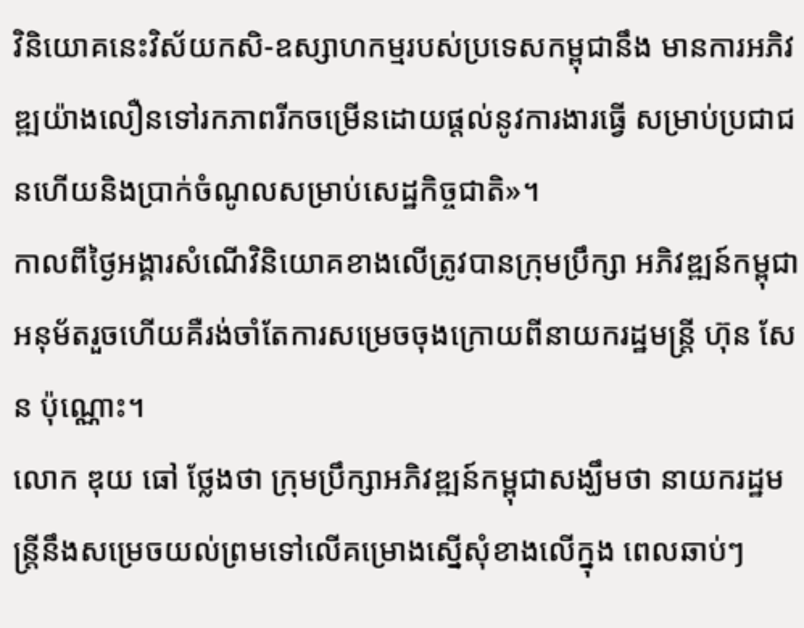វិនិយោគនេះវិស័យកសិ-ឧស្សាហកម្មរបស់ប្រទេសកម្ពុជានឹង មានការអភិវឌ្ឍយ៉ាងលឿនទៅរកភាពរីកចម្រើនដោយផ្ដល់នូវការងារធ្វើ សម្រាប់ប្រជាជនហើយនិងប្រាក់ចំណូលសម្រាប់សេដ្ឋកិច្ចជាតិ»។
កាលពីថ្ងៃអង្គារសំណើវិនិយោគខាងលើត្រូវបានក្រុមប្រឹក្សា អភិវឌ្ឍន៍កម្ពុជា អនុម័តរួចហើយគឺរង់ចាំតែការសម្រេចចុងក្រោយពីនាយករដ្ឋមន្ត្រី ហ៊ុន សែន ប៉ុណ្ណោះ។
លោក ឌុយ ធៅ ថ្លែងថា ក្រុមប្រឹក្សាអភិវឌ្ឍន៍កម្ពុជាសង្ឃឹមថា នាយករដ្ឋមន្ត្រីនឹងសម្រេចយល់ព្រមទៅលើគម្រោងស្នើសុំខាងលើក្នុង ពេលឆាប់ៗ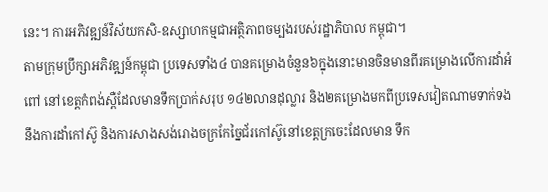នេះ។ ការអភិវឌ្ឍន៍វិស័យកសិ-ឧស្សាហកម្មជាអត្ថិភាពចម្បងរបស់រដ្ឋាភិបាល កម្ពុជា។
តាមក្រុមប្រឹក្សាអភិវឌ្ឍន៍កម្ពុជា ប្រទេសទាំង៤ បានគម្រោងចំនួន៦ក្នុងនោះមានចិនមានពីរគម្រោងលើការដាំអំពៅ នៅខេត្តកំពង់ស្ពឺដែលមានទឹកប្រាក់សរុប ១៤២លានដុល្លារ និង២គម្រោងមកពីប្រទេសវៀតណាមទាក់ទងនឹងការដាំកៅស៊ូ និងការសាងសង់រោងចក្រកែច្នៃជ័រកៅស៊ូនៅខេត្តក្រចេះដែលមាន ទឹក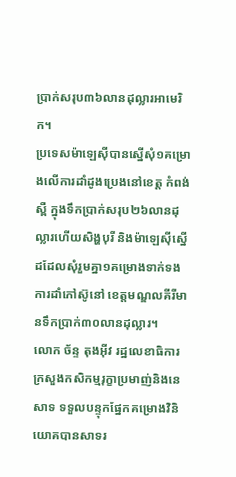ប្រាក់សរុប៣៦លានដុល្លារអាមេរិក។
ប្រទេសម៉ាឡេស៊ីបានស្នើសុំ១គម្រោងលើការដាំដូងប្រេងនៅខេត្ត កំពង់ស្ពឺ ក្នុងទឹកប្រាក់សរុប២៦លានដុល្លារហើយសិង្ហបុរី និងម៉ាឡេស៊ីស្នើដដែលសុំរួមគ្នា១គម្រោងទាក់ទងការដាំកៅស៊ូនៅ ខេត្តមណ្ឌលគីរីមានទឹកប្រាក់៣០លានដុល្លារ។
លោក ច័ន្ទ តុងអ៊ីវ រដ្ឋលេខាធិការក្រសួងកសិកម្មរុក្ខាប្រមាញ់និងនេសាទ ទទួលបន្ទុកផ្នែកគម្រោងវិនិយោគបានសាទរ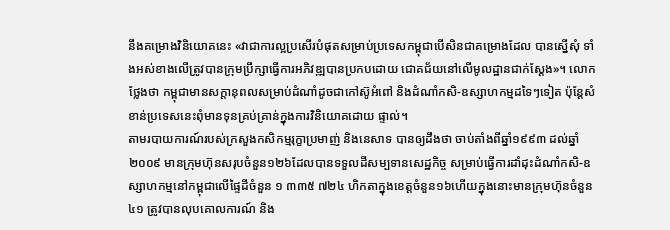នឹងគម្រោងវិនិយោគនេះ «វាជាការល្អប្រសើរបំផុតសម្រាប់ប្រទេសកម្ពុជាបើសិនជាគម្រោងដែល បានស្នើសុំ ទាំងអស់ខាងលើត្រូវបានក្រុមប្រឹក្សាធ្វើការអភិវឌ្ឍបានប្រកបដោយ ជោគជ័យនៅលើមូលដ្ឋានជាក់ស្ដែង»។ លោកថ្លែងថា កម្ពុជាមានសក្ដានុពលសម្រាប់ដំណាំដូចជាកៅស៊ូអំពៅ និងដំណាំកសិ-ឧស្សាហកម្មដទៃៗទៀត ប៉ុន្តែសំខាន់ប្រទេសនេះពុំមានទុនគ្រប់គ្រាន់ក្នុងការវិនិយោគដោយ ផ្ទាល់។
តាមរបាយការណ៍របស់ក្រសួងកសិកម្មរុក្ខាប្រមាញ់ និងនេសាទ បានឲ្យដឹងថា ចាប់តាំងពីឆ្នាំ១៩៩៣ ដល់ឆ្នាំ២០០៩ មានក្រុមហ៊ុនសរុបចំនួន១២៦ដែលបានទទួលដីសម្បទានសេដ្ឋកិច្ច សម្រាប់ធ្វើការដាំដុះដំណាំកសិ-ឧស្សាហកម្មនៅកម្ពុជាលើផ្ទៃដីចំនួន ១ ៣៣៥ ៧២៤ ហិកតាក្នុងខេត្តចំនួន១៦ហើយក្នុងនោះមានក្រុមហ៊ុនចំនួន៤១ ត្រូវបានលុបគោលការណ៍ និង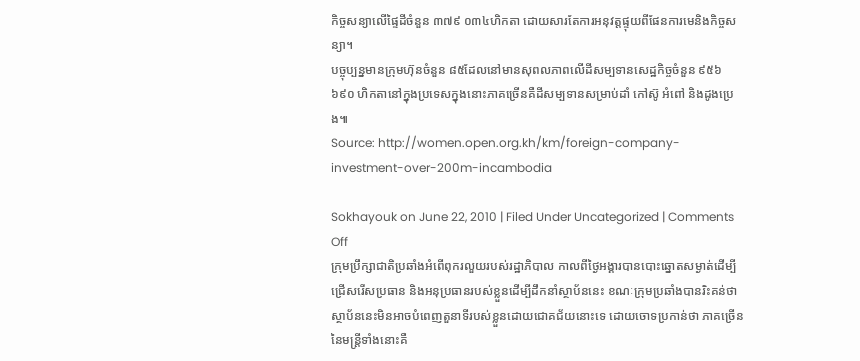កិច្ចសន្យាលើផ្ទៃដីចំនួន ៣៧៩ ០៣៤ហិកតា ដោយសារតែការអនុវត្តផ្ទុយពីផែនការមេនិងកិច្ចសន្យា។
បច្ចុប្បន្នមានក្រុមហ៊ុនចំនួន ៨៥ដែលនៅមានសុពលភាពលើដីសម្បទានសេដ្ឋកិច្ចចំនួន ៩៥៦ ៦៩០ ហិកតានៅក្នុងប្រទេសក្នុងនោះភាគច្រើនគឺដីសម្បទានសម្រាប់ដាំ កៅស៊ូ អំពៅ និងដូងប្រេង៕
Source: http://women.open.org.kh/km/foreign-company-investment-over-200m-incambodia

Sokhayouk on June 22, 2010 | Filed Under Uncategorized | Comments Off
ក្រុមប្រឹក្សាជាតិប្រឆាំងអំពើពុករលួយរបស់រដ្ឋាភិបាល កាលពីថ្ងៃអង្គារបានបោះឆ្នោតសម្ងាត់ដើម្បីជ្រើសរើសប្រធាន និងអនុប្រធានរបស់ខ្លួនដើម្បីដឹកនាំស្ថាប័ននេះ ខណៈក្រុមប្រឆាំងបានរិះគន់ថា ស្ថាប័ននេះមិនអាចបំពេញតួនាទីរបស់ខ្លួនដោយជោគជ័យនោះទេ ដោយចោទប្រកាន់ថា ភាគច្រើននៃមន្ត្រីទាំងនោះគឺ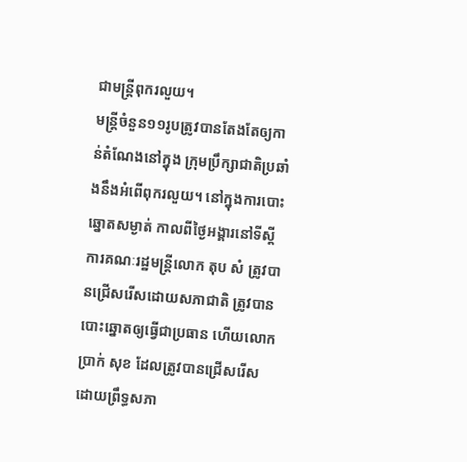ជាមន្ត្រីពុករលួយ។
មន្ត្រីចំនួន១១រូបត្រូវបានតែងតែឲ្យកាន់តំណែងនៅក្នុង ក្រុមប្រឹក្សាជាតិប្រឆាំងនឹងអំពើពុករលួយ។ នៅក្នុងការបោះឆ្នោតសម្ងាត់ កាលពីថ្ងៃអង្គារនៅទីស្ដីការគណៈរដ្ឋមន្ត្រីលោក តុប សំ ត្រូវបានជ្រើសរើសដោយសភាជាតិ ត្រូវបានបោះឆ្នោតឲ្យធ្វើជាប្រធាន ហើយលោក ប្រាក់ សុខ ដែលត្រូវបានជ្រើសរើសដោយព្រឹទ្ធសភា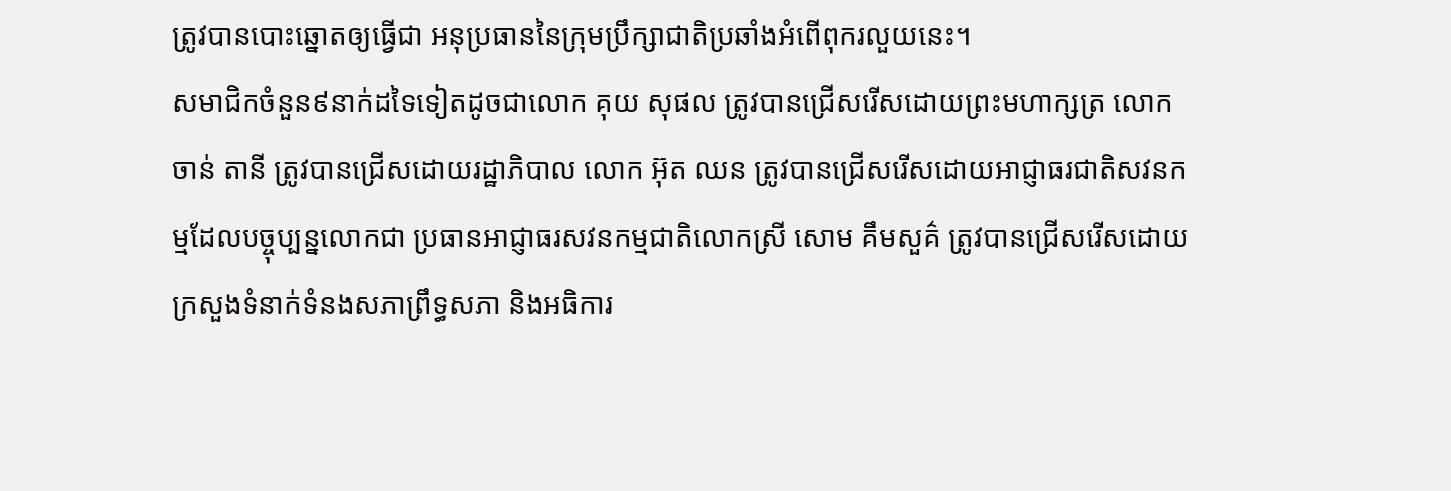ត្រូវបានបោះឆ្នោតឲ្យធ្វើជា អនុប្រធាននៃក្រុមប្រឹក្សាជាតិប្រឆាំងអំពើពុករលួយនេះ។
សមាជិកចំនួន៩នាក់ដទៃទៀតដូចជាលោក គុយ សុផល ត្រូវបានជ្រើសរើសដោយព្រះមហាក្សត្រ លោក ចាន់ តានី ត្រូវបានជ្រើសដោយរដ្ឋាភិបាល លោក អ៊ុត ឈន ត្រូវបានជ្រើសរើសដោយអាជ្ញាធរជាតិសវនកម្មដែលបច្ចុប្បន្នលោកជា ប្រធានអាជ្ញាធរសវនកម្មជាតិលោកស្រី សោម គឹមសួគ៌ ត្រូវបានជ្រើសរើសដោយក្រសួងទំនាក់ទំនងសភាព្រឹទ្ធសភា និងអធិការ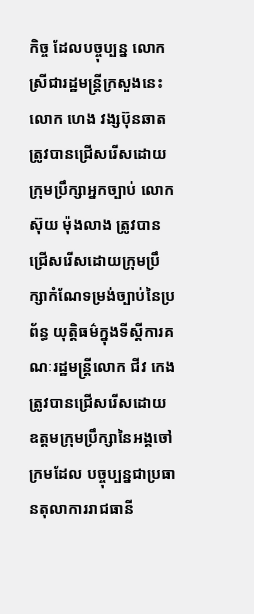កិច្ច ដែលបច្ចុប្បន្ន លោកស្រីជារដ្ឋមន្ត្រីក្រសួងនេះ លោក ហេង វង្សប៊ុនឆាត ត្រូវបានជ្រើសរើសដោយក្រុមប្រឹក្សាអ្នកច្បាប់ លោក ស៊ុយ ម៉ុងលាង ត្រូវបានជ្រើសរើសដោយក្រុមប្រឹក្សាកំណែទម្រង់ច្បាប់នៃប្រព័ន្ធ យុត្តិធម៌ក្នុងទីស្ដីការគណៈរដ្ឋមន្ត្រីលោក ជីវ កេង ត្រូវបានជ្រើសរើសដោយឧត្ដមក្រុមប្រឹក្សានៃអង្គចៅក្រមដែល បច្ចុប្បន្នជាប្រធានតុលាការរាជធានី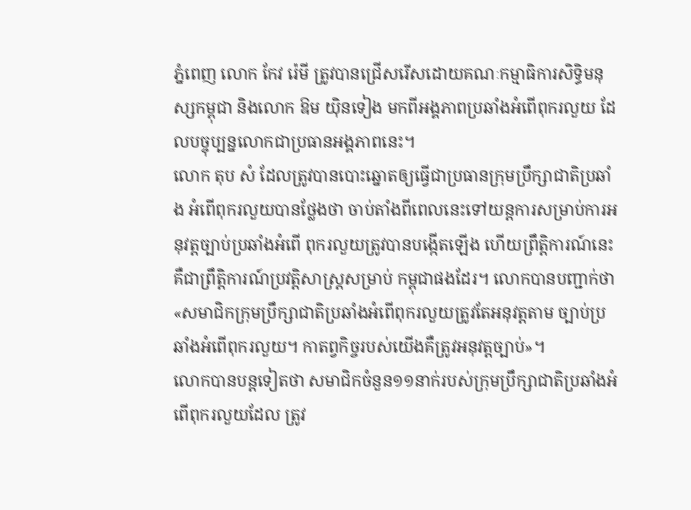ភ្នំពេញ លោក កែវ រ៉េមី ត្រូវបានជ្រើសរើសដោយគណៈកម្មាធិការសិទ្ធិមនុស្សកម្ពុជា និងលោក ឱម យ៉ិនទៀង មកពីអង្គភាពប្រឆាំងអំពើពុករលួយ ដែលបច្ចុប្បន្នលោកជាប្រធានអង្គភាពនេះ។
លោក តុប សំ ដែលត្រូវបានបោះឆ្នោតឲ្យធ្វើជាប្រធានក្រុមប្រឹក្សាជាតិប្រឆាំង អំពើពុករលួយបានថ្លែងថា ចាប់តាំងពីពេលនេះទៅយន្តការសម្រាប់ការអនុវត្តច្បាប់ប្រឆាំងអំពើ ពុករលួយត្រូវបានបង្កើតឡើង ហើយព្រឹត្តិការណ៍នេះគឺជាព្រឹត្តិការណ៍ប្រវត្តិសាស្ត្រសម្រាប់ កម្ពុជាផងដែរ។ លោកបានបញ្ជាក់ថា «សមាជិកក្រុមប្រឹក្សាជាតិប្រឆាំងអំពើពុករលួយត្រូវតែអនុវត្តតាម ច្បាប់ប្រឆាំងអំពើពុករលួយ។ កាតព្វកិច្ចរបស់យើងគឺត្រូវអនុវត្តច្បាប់»។
លោកបានបន្តទៀតថា សមាជិកចំនួន១១នាក់របស់ក្រុមប្រឹក្សាជាតិប្រឆាំងអំពើពុករលួយដែល ត្រូវ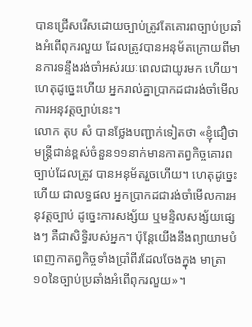បានជ្រើសរើសដោយច្បាប់ត្រូវតែគោរពច្បាប់ប្រឆាំងអំពើពុករលួយ ដែលត្រូវបានអនុម័តក្រោយពីមានការទន្ទឹងរង់ចាំអស់រយៈពេលជាយូរមក ហើយ។ ហេតុដូច្នេះហើយ អ្នករាល់គ្នាប្រាកដជារង់ចាំមើលការអនុវត្តច្បាប់នេះ។
លោក តុប សំ បានថ្លែងបញ្ជាក់ទៀតថា «ខ្ញុំជឿថា មន្ត្រីជាន់ខ្ពស់ចំនួន១១នាក់មានកាតព្វកិច្ចគោរពច្បាប់ដែលត្រូវ បានអនុម័តរួចហើយ។ ហេតុដូច្នេះហើយ ជាលទ្ធផល អ្នកប្រាកដជារង់ចាំមើលការអនុវត្តច្បាប់ ដូច្នេះការសង្ស័យ ឬមន្ទិលសង្ស័យផ្សេងៗ គឺជាសិទ្ធិរបស់អ្នក។ ប៉ុន្តែយើងនឹងព្យាយាមបំពេញកាតព្វកិច្ចទាំងប្រាំពីរដែលចែងក្នុង មាត្រា១០នៃច្បាប់ប្រឆាំងអំពើពុករលួយ»។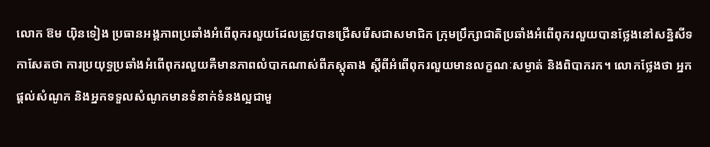លោក ឱម យ៉ិនទៀង ប្រធានអង្គភាពប្រឆាំងអំពើពុករលួយដែលត្រូវបានជ្រើសរើសជាសមាជិក ក្រុមប្រឹក្សាជាតិប្រឆាំងអំពើពុករលួយបានថ្លែងនៅសន្និសីទកាសែតថា ការប្រយុទ្ធប្រឆាំងអំពើពុករលួយគឺមានភាពលំបាកណាស់ពីភស្តុតាង ស្ដីពីអំពើពុករលួយមានលក្ខណៈសម្ងាត់ និងពិបាករក។ លោកថ្លែងថា អ្នកផ្ដល់សំណូក និងអ្នកទទួលសំណូកមានទំនាក់ទំនងល្អជាមួ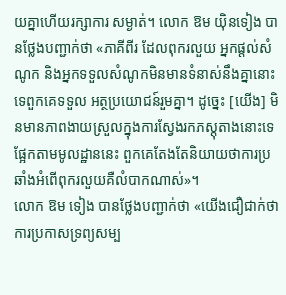យគ្នាហើយរក្សាការ សម្ងាត់។ លោក ឱម យ៉ិនទៀង បានថ្លែងបញ្ជាក់ថា «ភាគីពីរ ដែលពុករលួយ អ្នកផ្ដល់សំណូក និងអ្នកទទួលសំណូកមិនមានទំនាស់នឹងគ្នានោះទេពួកគេទទួល អត្ថប្រយោជន៍រួមគ្នា។ ដូច្នេះ [យើង] មិនមានភាពងាយស្រួលក្នុងការស្វែងរកភស្តុតាងនោះទេ ផ្អែកតាមមូលដ្ឋាននេះ ពួកគេតែងតែនិយាយថាការប្រឆាំងអំពើពុករលួយគឺលំបាកណាស់»។
លោក ឱម ទៀង បានថ្លែងបញ្ជាក់ថា «យើងជឿជាក់ថា ការប្រកាសទ្រព្យសម្ប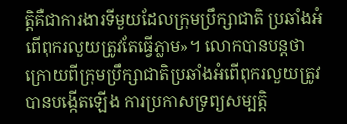ត្តិគឺជាការងារទីមួយដែលក្រុមប្រឹក្សាជាតិ ប្រឆាំងអំពើពុករលួយត្រូវតែធ្វើភ្លាម»។ លោកបានបន្តថា ក្រោយពីក្រុមប្រឹក្សាជាតិប្រឆាំងអំពើពុករលួយត្រូវបានបង្កើតឡើង ការប្រកាសទ្រព្យសម្បត្តិ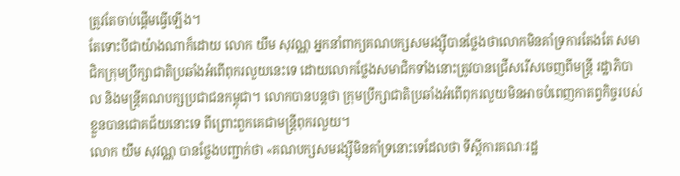ត្រូវតែចាប់ផ្ដើមធ្វើឡើង។
តែទោះបីជាយ៉ាងណាក៏ដោយ លោក យឹម សុវណ្ណ អ្នកនាំពាក្យគណបក្សសមរង្ស៊ីបានថ្លែងថាលោកមិនគាំទ្រការតែងតែ សមាជិកក្រុមប្រឹក្សាជាតិប្រឆាំងអំពើពុករលួយនេះទេ ដោយលោកថ្លែងសមាជិកទាំងនោះត្រូវបានជ្រើសរើសចេញពីមន្ត្រី រដ្ឋាភិបាល និងមន្ត្រីគណបក្សប្រជាជនកម្ពុជា។ លោកបានបន្តថា ក្រុមប្រឹក្សាជាតិប្រឆាំងអំពើពុករលួយមិនអាចបំពេញកាតព្វកិច្ចរបស់ ខ្លួនបានជោគជ័យនោះទេ ពីព្រោះពួកគេជាមន្ត្រីពុករលួយ។
លោក យឹម សុវណ្ណ បានថ្លែងបញ្ជាក់ថា «គណបក្សសមរង្ស៊ីមិនគាំទ្រនោះទេដែលថា ទីស្ដីការគណៈរដ្ឋ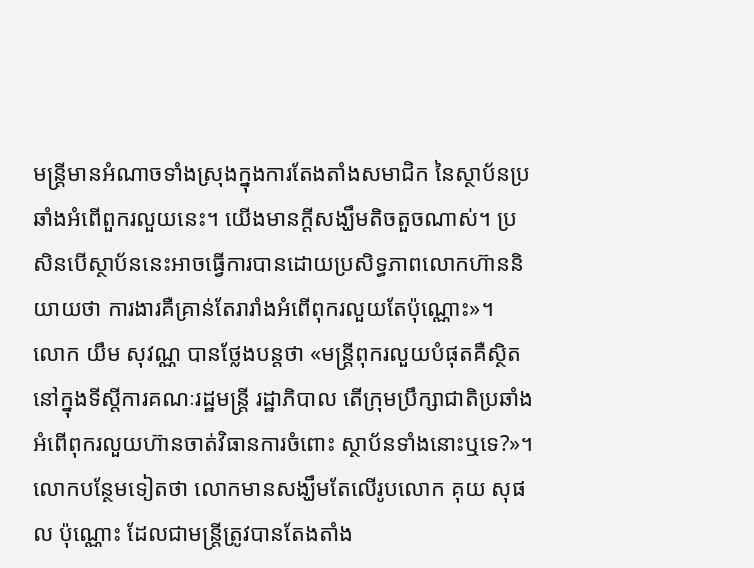មន្ត្រីមានអំណាចទាំងស្រុងក្នុងការតែងតាំងសមាជិក នៃស្ថាប័នប្រឆាំងអំពើពួករលួយនេះ។ យើងមានក្ដីសង្ឃឹមតិចតួចណាស់។ ប្រសិនបើស្ថាប័ននេះអាចធ្វើការបានដោយប្រសិទ្ធភាពលោកហ៊ាននិយាយថា ការងារគឺគ្រាន់តែរារាំងអំពើពុករលួយតែប៉ុណ្ណោះ»។
លោក យឹម សុវណ្ណ បានថ្លែងបន្តថា «មន្ត្រីពុករលួយបំផុតគឺស្ថិតនៅក្នុងទីស្ដីការគណៈរដ្ឋមន្ត្រី រដ្ឋាភិបាល តើក្រុមប្រឹក្សាជាតិប្រឆាំងអំពើពុករលួយហ៊ានចាត់វិធានការចំពោះ ស្ថាប័នទាំងនោះឬទេ?»។ លោកបន្ថែមទៀតថា លោកមានសង្ឃឹមតែលើរូបលោក គុយ សុផល ប៉ុណ្ណោះ ដែលជាមន្ត្រីត្រូវបានតែងតាំង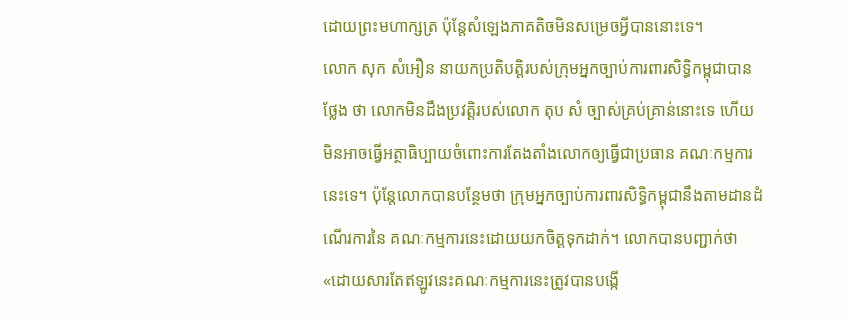ដោយព្រះមហាក្សត្រ ប៉ុន្តែសំឡេងភាគតិចមិនសម្រេចអ្វីបាននោះទេ។
លោក សុក សំអឿន នាយកប្រតិបត្តិរបស់ក្រុមអ្នកច្បាប់ការពារសិទ្ធិកម្ពុជាបានថ្លែង ថា លោកមិនដឹងប្រវត្តិរបស់លោក តុប សំ ច្បាស់គ្រប់គ្រាន់នោះទេ ហើយមិនអាចធ្វើអត្ថាធិប្បាយចំពោះការតែងតាំងលោកឲ្យធ្វើជាប្រធាន គណៈកម្មការនេះទេ។ ប៉ុន្តែលោកបានបន្ថែមថា ក្រុមអ្នកច្បាប់ការពារសិទ្ធិកម្ពុជានឹងតាមដានដំណើរការនៃ គណៈកម្មការនេះដោយយកចិត្តទុកដាក់។ លោកបានបញ្ជាក់ថា «ដោយសារតែឥឡូវនេះគណៈកម្មការនេះត្រូវបានបង្កើ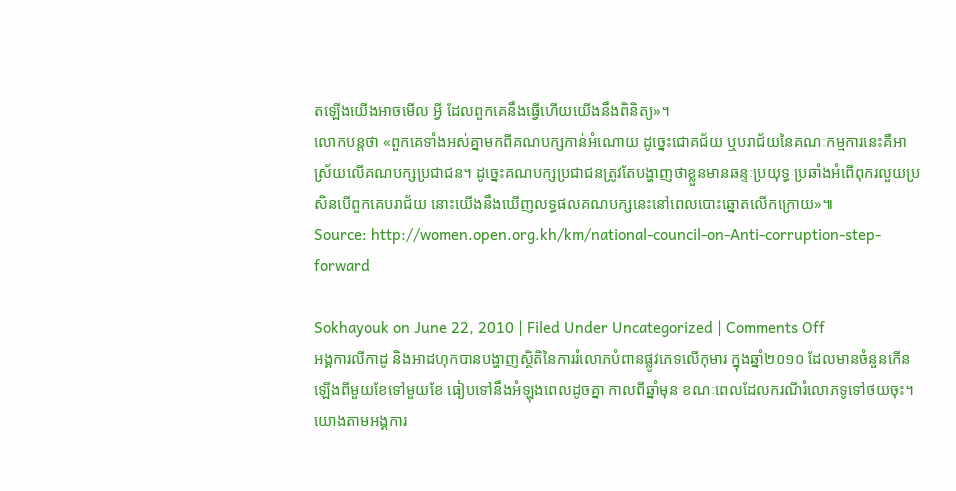តឡើងយើងអាចមើល អ្វី ដែលពួកគេនឹងធ្វើហើយយើងនឹងពិនិត្យ»។
លោកបន្តថា «ពួកគេទាំងអស់គ្នាមកពីគណបក្សកាន់អំណោយ ដូច្នេះជោគជ័យ ឬបរាជ័យនៃគណៈកម្មការនេះគឺអាស្រ័យលើគណបក្សប្រជាជន។ ដូច្នេះគណបក្សប្រជាជនត្រូវតែបង្ហាញថាខ្លួនមានឆន្ទៈប្រយុទ្ធ ប្រឆាំងអំពើពុករលួយប្រសិនបើពួកគេបរាជ័យ នោះយើងនឹងឃើញលទ្ធផលគណបក្សនេះនៅពេលបោះឆ្នោតលើកក្រោយ»៕
Source: http://women.open.org.kh/km/national-council-on-Anti-corruption-step-forward

Sokhayouk on June 22, 2010 | Filed Under Uncategorized | Comments Off
អង្គការលីកាដូ និងអាដហុកបានបង្ហាញស្ថិតិនៃការរំលោភបំពានផ្លូវភេទលើកុមារ ក្នុងឆ្នាំ២០១០ ដែលមានចំនួនកើនឡើងពីមួយខែទៅមួយខែ ធៀបទៅនឹងអំឡុងពេលដូចគ្នា កាលពីឆ្នាំមុន ខណៈពេលដែលករណីរំលោភទូទៅថយចុះ។
យោងតាមអង្គការ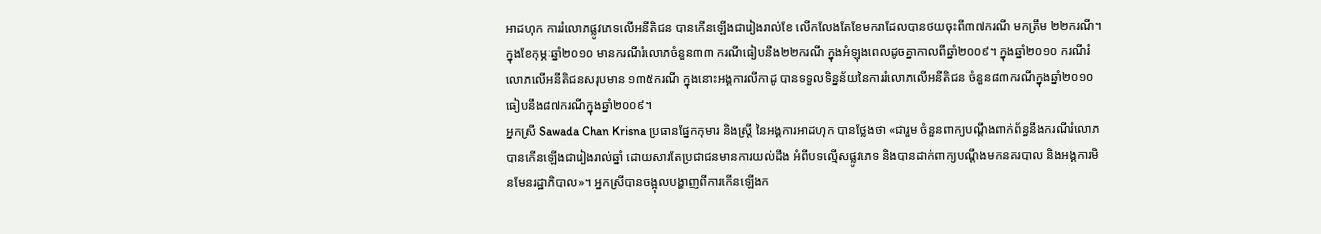អាដហុក ការរំលោភផ្លូវភេទលើអនីតិជន បានកើនឡើងជារៀងរាល់ខែ លើកលែងតែខែមករាដែលបានថយចុះពី៣៧ករណី មកត្រឹម ២២ករណី។ ក្នុងខែកុម្ភៈឆ្នាំ២០១០ មានករណីរំលោភចំនួន៣៣ ករណីធៀបនឹង២២ករណី ក្នុងអំឡុងពេលដូចគ្នាកាលពីឆ្នាំ២០០៩។ ក្នុងឆ្នាំ២០១០ ករណីរំលោភលើអនីតិជនសរុបមាន ១៣៥ករណី ក្នុងនោះអង្គការលីកាដូ បានទទួលទិន្នន័យនៃការរំលោភលើអនីតិជន ចំនួន៨៣ករណីក្នុងឆ្នាំ២០១០ ធៀបនឹង៨៧ករណីក្នុងឆ្នាំ២០០៩។
អ្នកស្រី Sawada Chan Krisna ប្រធានផ្នែកកុមារ និងស្ត្រី នៃអង្គការអាដហុក បានថ្លែងថា «ជារួម ចំនួនពាក្យបណ្ដឹងពាក់ព័ន្ធនឹងករណីរំលោភ បានកើនឡើងជារៀងរាល់ឆ្នាំ ដោយសារតែប្រជាជនមានការយល់ដឹង អំពីបទល្មើសផ្លូវភេទ និងបានដាក់ពាក្យបណ្ដឹងមកនគរបាល និងអង្គការមិនមែនរដ្ឋាភិបាល»។ អ្នកស្រីបានចង្អុលបង្ហាញពីការកើនឡើងក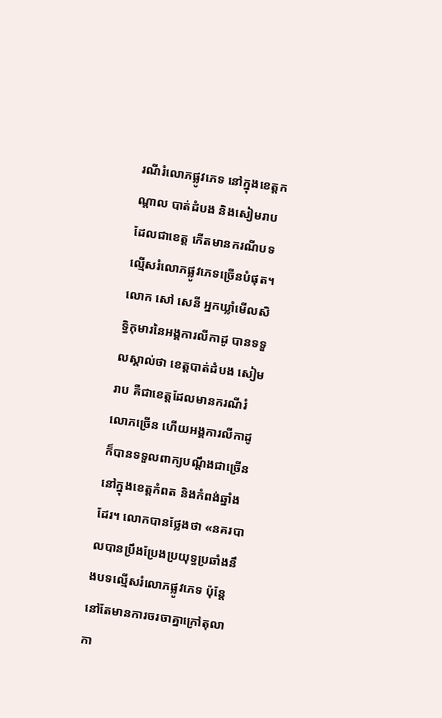រណីរំលោភផ្លូវភេទ នៅក្នុងខេត្តកណ្ដាល បាត់ដំបង និងសៀមរាប ដែលជាខេត្ត កើតមានករណីបទល្មើសរំលោភផ្លូវភេទច្រើនបំផុត។
លោក សៅ សេនី អ្នកឃ្លាំមើលសិទ្ធិកុមារនៃអង្គការលីកាដូ បានទទួលស្គាល់ថា ខេត្តបាត់ដំបង សៀមរាប គឺជាខេត្តដែលមានករណីរំលោភច្រើន ហើយអង្គការលីកាដូក៏បានទទួលពាក្យបណ្ដឹងជាច្រើន នៅក្នុងខេត្តកំពត និងកំពង់ឆ្នាំងដែរ។ លោកបានថ្លែងថា «នគរបាលបានប្រឹងប្រែងប្រយុទ្ធប្រឆាំងនឹងបទល្មើសរំលោភផ្លូវភេទ ប៉ុន្តែនៅតែមានការចរចាគ្នាក្រៅតុលាកា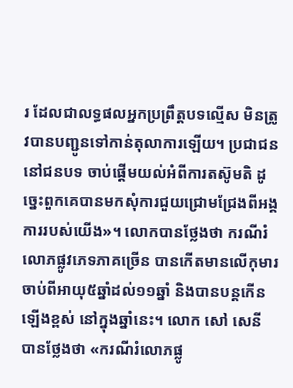រ ដែលជាលទ្ធផលអ្នកប្រព្រឹត្តបទល្មើស មិនត្រូវបានបញ្ជូនទៅកាន់តុលាការឡើយ។ ប្រជាជននៅជនបទ ចាប់ផ្ដើមយល់អំពីការតស៊ូមតិ ដូច្នេះពួកគេបានមកសុំការជួយជ្រោមជ្រែងពីអង្គការរបស់យើង»។ លោកបានថ្លែងថា ករណីរំលោភផ្លូវភេទភាគច្រើន បានកើតមានលើកុមារចាប់ពីអាយុ៥ឆ្នាំដល់១១ឆ្នាំ និងបានបន្តកើនឡើងខ្ពស់ នៅក្នុងឆ្នាំនេះ។ លោក សៅ សេនី បានថ្លែងថា «ករណីរំលោភផ្លូ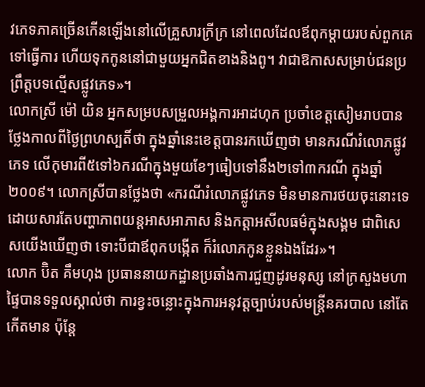វភេទភាគច្រើនកើនឡើងនៅលើគ្រួសារក្រីក្រ នៅពេលដែលឪពុកម្ដាយរបស់ពួកគេ ទៅធ្វើការ ហើយទុកកូននៅជាមួយអ្នកជិតខាងនិងពូ។ វាជាឱកាសសម្រាប់ជនប្រព្រឹត្តបទល្មើសផ្លូវភេទ»។
លោកស្រី ម៉ៅ យិន អ្នកសម្របសម្រួលអង្គការអាដហុក ប្រចាំខេត្តសៀមរាបបានថ្លែងកាលពីថ្ងៃព្រហស្បតិ៍ថា ក្នុងឆ្នាំនេះខេត្តបានរកឃើញថា មានករណីរំលោភផ្លូវភេទ លើកុមារពី៥ទៅ៦ករណីក្នុងមួយខែៗធៀបទៅនឹង២ទៅ៣ករណី ក្នុងឆ្នាំ២០០៩។ លោកស្រីបានថ្លែងថា «ករណីរំលោភផ្លូវភេទ មិនមានការថយចុះនោះទេ ដោយសារតែបញ្ហាភាពយន្តអាសអាភាស និងកត្តាអសីលធម៌ក្នុងសង្គម ជាពិសេសយើងឃើញថា ទោះបីជាឪពុកបង្កើត ក៏រំលោភកូនខ្លួនឯងដែរ»។
លោក ប៊ិត គឹមហុង ប្រធាននាយកដ្ឋានប្រឆាំងការជួញដូរមនុស្ស នៅក្រសួងមហាផ្ទៃបានទទួលស្គាល់ថា ការខ្វះចន្លោះក្នុងការអនុវត្តច្បាប់របស់មន្ត្រីនគរបាល នៅតែកើតមាន ប៉ុន្តែ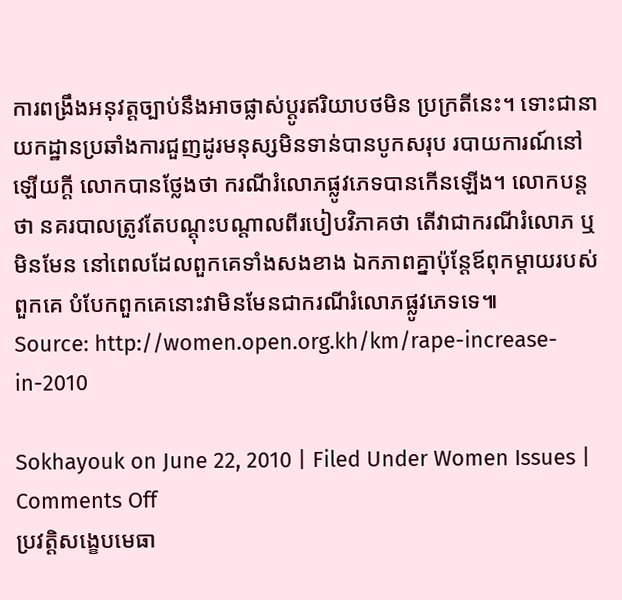ការពង្រឹងអនុវត្តច្បាប់នឹងអាចផ្លាស់ប្ដូរឥរិយាបថមិន ប្រក្រតីនេះ។ ទោះជានាយកដ្ឋានប្រឆាំងការជួញដូរមនុស្សមិនទាន់បានបូកសរុប របាយការណ៍នៅឡើយក្ដី លោកបានថ្លែងថា ករណីរំលោភផ្លូវភេទបានកើនឡើង។ លោកបន្តថា នគរបាលត្រូវតែបណ្ដុះបណ្ដាលពីរបៀបវិភាគថា តើវាជាករណីរំលោភ ឬមិនមែន នៅពេលដែលពួកគេទាំងសងខាង ឯកភាពគ្នាប៉ុន្តែឪពុកម្ដាយរបស់ពួកគេ បំបែកពួកគេនោះវាមិនមែនជាករណីរំលោភផ្លូវភេទទេ៕
Source: http://women.open.org.kh/km/rape-increase-in-2010

Sokhayouk on June 22, 2010 | Filed Under Women Issues | Comments Off
ប្រវត្តិសង្ខេបមេធា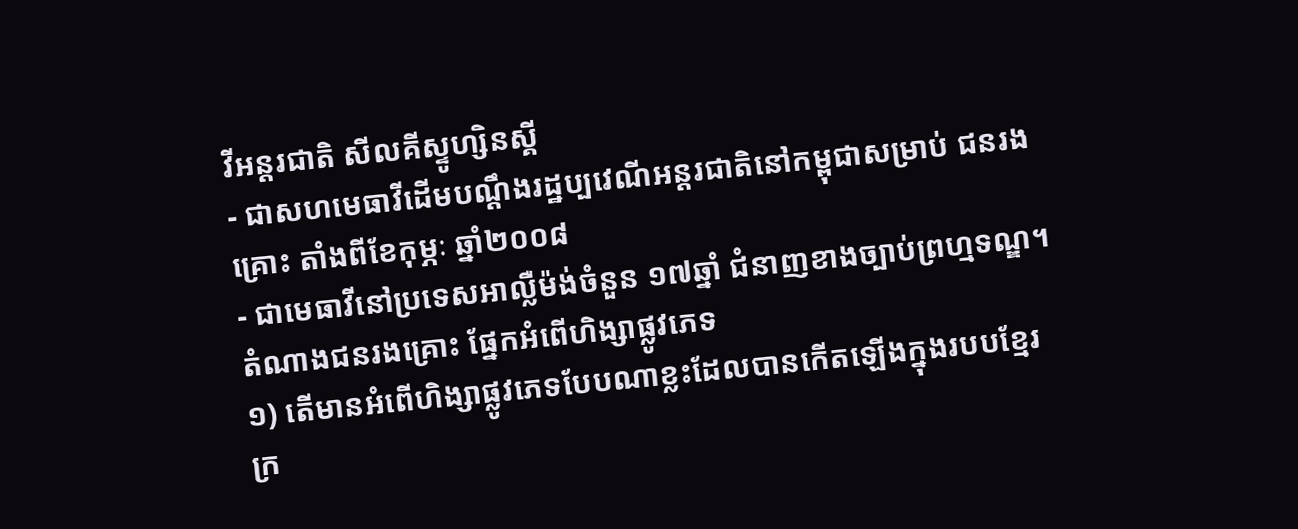វីអន្តរជាតិ សីលគីស្ទូហ្សិនស្គី
- ជាសហមេធាវីដើមបណ្ដឹងរដ្ឋប្បវេណីអន្តរជាតិនៅកម្ពុជាសម្រាប់ ជនរងគ្រោះ តាំងពីខែកុម្ភៈ ឆ្នាំ២០០៨
- ជាមេធាវីនៅប្រទេសអាល្លឺម៉ង់ចំនួន ១៧ឆ្នាំ ជំនាញខាងច្បាប់ព្រហ្មទណ្ឌ។ តំណាងជនរងគ្រោះ ផ្នែកអំពើហិង្សាផ្លូវភេទ
១) តើមានអំពើហិង្សាផ្លូវភេទបែបណាខ្លះដែលបានកើតឡើងក្នុងរបបខ្មែរ ក្រ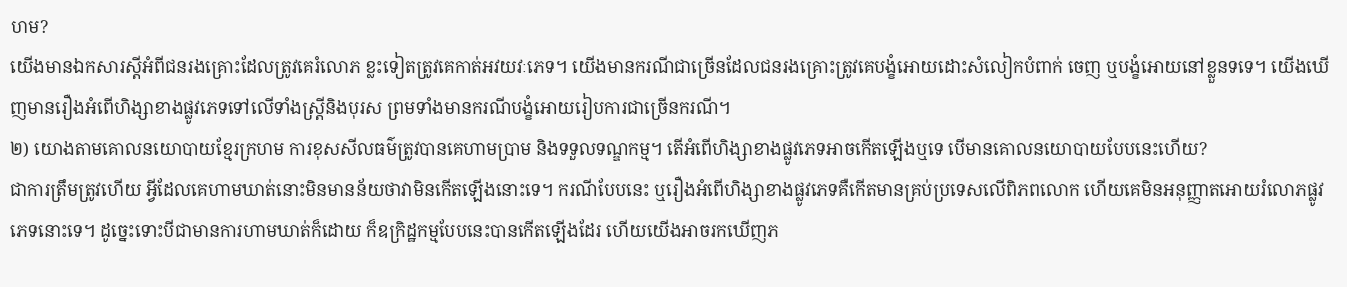ហម?
យើងមានឯកសារស្តីអំពីជនរងគ្រោះដែលត្រូវគេរំលោភ ខ្លះទៀតត្រូវគេកាត់អវយវៈភេទ។ យើងមានករណីជាច្រើនដែលជនរងគ្រោះត្រូវគេបង្ខំអោយដោះសំលៀកបំពាក់ ចេញ ឬបង្ខំអោយនៅខ្លួនទទេ។ យើងឃើញមានរឿងអំពើហិង្សាខាងផ្លូវភេទទៅលើទាំងស្ត្រីនិងបុរស ព្រមទាំងមានករណីបង្ខំអោយរៀបការជាច្រើនករណី។
២) យោងតាមគោលនយោបាយខ្មែរក្រហម ការខុសសីលធម៌ត្រូវបានគេហាមប្រាម និងទទួលទណ្ឌកម្ម។ តើអំពើហិង្សាខាងផ្លូវភេទអាចកើតឡើងឬទេ បើមានគោលនយោបាយបែបនេះហើយ?
ជាការត្រឹមត្រូវហើយ អ្វីដែលគេហាមឃាត់នោះមិនមានន័យថាវាមិនកើតឡើងនោះទេ។ ករណីបែបនេះ ឬរឿងអំពើហិង្សាខាងផ្លូវភេទគឺកើតមានគ្រប់ប្រទេសលើពិភពលោក ហើយគេមិនអនុញ្ញាតអោយរំលោភផ្លូវភេទនោះទេ។ ដូច្នេះទោះបីជាមានការហាមឃាត់ក៏ដោយ ក៏ឧក្រិដ្ឋកម្មបែបនេះបានកើតឡើងដែរ ហើយយើងអាចរកឃើញភ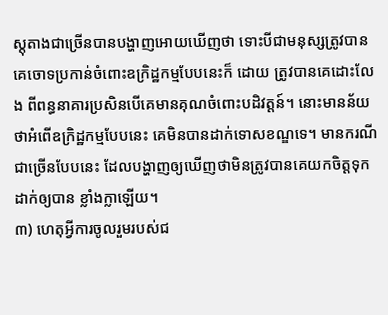ស្តុតាងជាច្រើនបានបង្ហាញអោយឃើញថា ទោះបីជាមនុស្សត្រូវបានគេចោទប្រកាន់ចំពោះឧក្រិដ្ឋកម្មបែបនេះក៏ ដោយ ត្រូវបានគេដោះលែង ពីពន្ធនាគារប្រសិនបើគេមានគុណចំពោះបដិវត្តន៍។ នោះមានន័យថាអំពើឧក្រិដ្ឋកម្មបែបនេះ គេមិនបានដាក់ទោសខណ្ឌទេ។ មានករណីជាច្រើនបែបនេះ ដែលបង្ហាញឲ្យឃើញថាមិនត្រូវបានគេយកចិត្តទុកដាក់ឲ្យបាន ខ្លាំងក្លាឡើយ។
៣) ហេតុអ្វីការចូលរួមរបស់ជ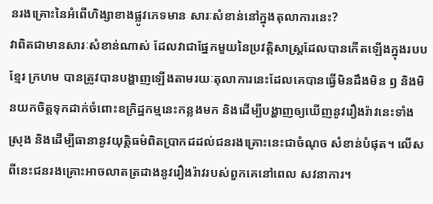នរងគ្រោះនៃអំពើហិង្សាខាងផ្លូវភេទមាន សារៈសំខាន់នៅក្នុងតុលាការនេះ?
វាពិតជាមានសារៈសំខាន់ណាស់ ដែលវាជាផ្នែកមួយនៃប្រវត្តិសាស្ត្រដែលបានកើតឡើងក្នុងរបបខ្មែរ ក្រហម បានត្រូវបានបង្ហាញឡើងតាមរយៈតុលាការនេះដែលគេបានធ្វើមិនដឹងមិន ឭ និងមិនយកចិត្តទុកដាក់ចំពោះឧក្រិដ្ឋកម្មនេះកន្លងមក និងដើម្បីបង្ហាញឲ្យឃើញនូវរឿងរ៉ាវនេះទាំងស្រុង និងដើម្បីធានានូវយុត្តិធម៌ពិតប្រាកដដល់ជនរងគ្រោះនេះជាចំណុច សំខាន់បំផុត។ លើសពីនេះជនរងគ្រោះអាចលាតត្រដាងនូវរឿងរ៉ាវរបស់ពួកគេនៅពេល សវនាការ។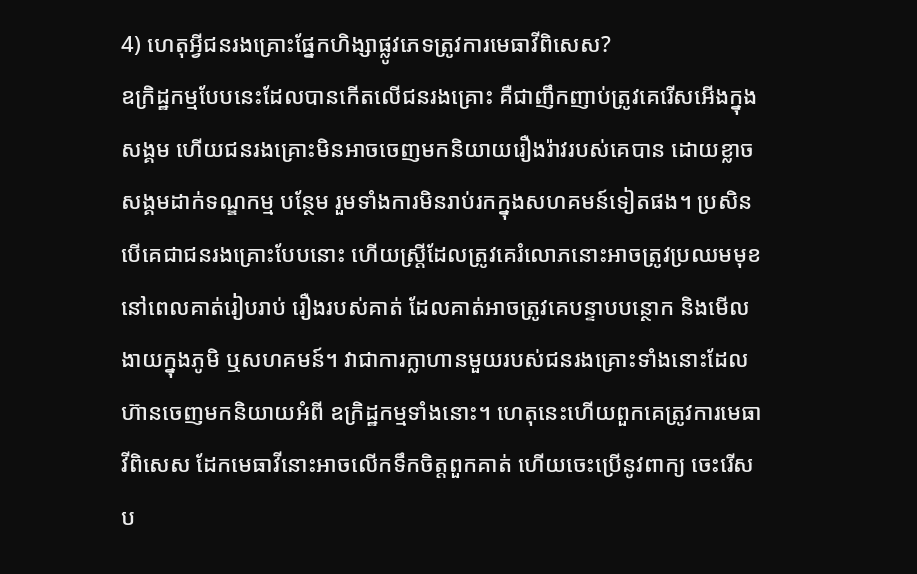4) ហេតុអ្វីជនរងគ្រោះផ្នែកហិង្សាផ្លូវភេទត្រូវការមេធាវីពិសេស?
ឧក្រិដ្ឋកម្មបែបនេះដែលបានកើតលើជនរងគ្រោះ គឺជាញឹកញាប់ត្រូវគេរើសអើងក្នុងសង្គម ហើយជនរងគ្រោះមិនអាចចេញមកនិយាយរឿងរ៉ាវរបស់គេបាន ដោយខ្លាចសង្គមដាក់ទណ្ឌកម្ម បន្ថែម រួមទាំងការមិនរាប់រកក្នុងសហគមន៍ទៀតផង។ ប្រសិនបើគេជាជនរងគ្រោះបែបនោះ ហើយស្រ្តីដែលត្រូវគេរំលោភនោះអាចត្រូវប្រឈមមុខនៅពេលគាត់រៀបរាប់ រឿងរបស់គាត់ ដែលគាត់អាចត្រូវគេបន្ទាបបន្ថោក និងមើលងាយក្នុងភូមិ ឬសហគមន៍។ វាជាការក្លាហានមួយរបស់ជនរងគ្រោះទាំងនោះដែលហ៊ានចេញមកនិយាយអំពី ឧក្រិដ្ឋកម្មទាំងនោះ។ ហេតុនេះហើយពួកគេត្រូវការមេធាវីពិសេស ដែកមេធាវីនោះអាចលើកទឹកចិត្តពួកគាត់ ហើយចេះប្រើនូវពាក្យ ចេះរើសប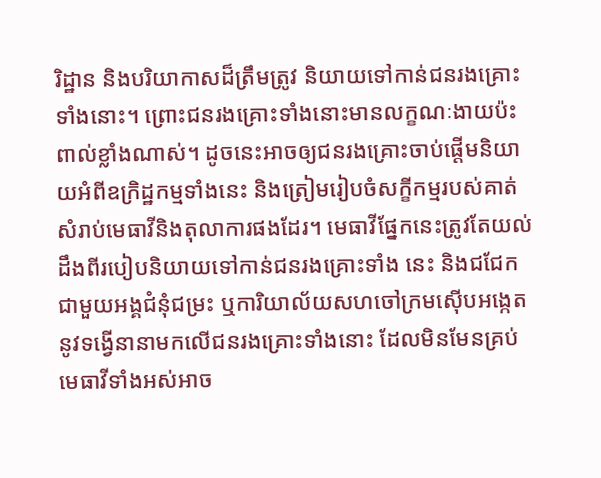រិដ្ឋាន និងបរិយាកាសដ៏ត្រឹមត្រូវ និយាយទៅកាន់ជនរងគ្រោះទាំងនោះ។ ព្រោះជនរងគ្រោះទាំងនោះមានលក្ខណៈងាយប៉ះពាល់ខ្លាំងណាស់។ ដូចនេះអាចឲ្យជនរងគ្រោះចាប់ផ្ដើមនិយាយអំពីឧក្រិដ្ឋកម្មទាំងនេះ និងត្រៀមរៀបចំសក្ខីកម្មរបស់គាត់សំរាប់មេធាវីនិងតុលាការផងដែរ។ មេធាវីផ្នែកនេះត្រូវតែយល់ដឹងពីរបៀបនិយាយទៅកាន់ជនរងគ្រោះទាំង នេះ និងជជែកជាមួយអង្គជំនុំជម្រះ ឬការិយាល័យសហចៅក្រមស៊ើបអង្កេត នូវទង្វើនានាមកលើជនរងគ្រោះទាំងនោះ ដែលមិនមែនគ្រប់មេធាវីទាំងអស់អាច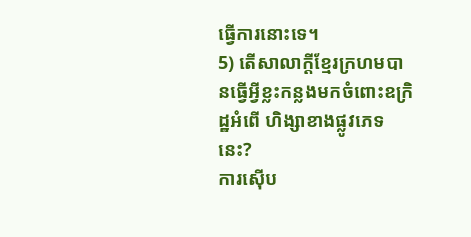ធ្វើការនោះទេ។
5) តើសាលាក្ដីខ្មែរក្រហមបានធ្វើអ្វីខ្លះកន្លងមកចំពោះឧក្រិដ្ឋអំពើ ហិង្សាខាងផ្លូវភេទនេះ?
ការស៊ើប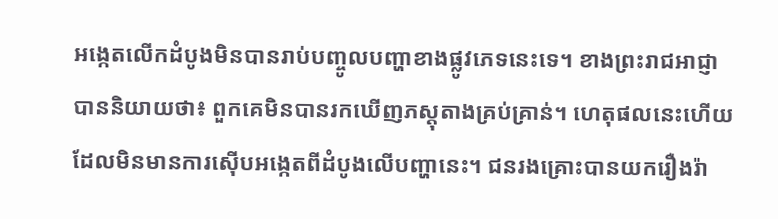អង្កេតលើកដំបូងមិនបានរាប់បញ្ចូលបញ្ហាខាងផ្លូវភេទនេះទេ។ ខាងព្រះរាជអាជ្ញាបាននិយាយថា៖ ពួកគេមិនបានរកឃើញភស្តុតាងគ្រប់គ្រាន់។ ហេតុផលនេះហើយដែលមិនមានការស៊ើបអង្កេតពីដំបូងលើបញ្ហានេះ។ ជនរងគ្រោះបានយករឿងរ៉ា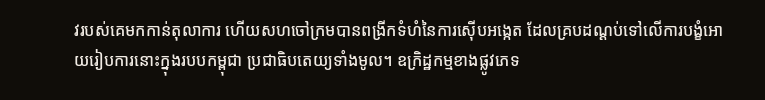វរបស់គេមកកាន់តុលាការ ហើយសហចៅក្រមបានពង្រីកទំហំនៃការស៊ើបអង្កេត ដែលគ្របដណ្ដប់ទៅលើការបង្ខំអោយរៀបការនោះក្នុងរបបកម្ពុជា ប្រជាធិបតេយ្យទាំងមូល។ ឧក្រិដ្ឋកម្មខាងផ្លូវភេទ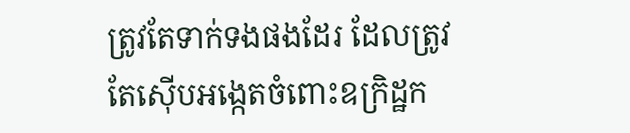ត្រូវតែទាក់ទងផងដែរ ដែលត្រូវតែស៊ើបអង្កេតចំពោះឧក្រិដ្ឋក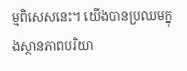ម្មពិសេសនេះ។ យើងបានប្រឈមក្នុងស្ថានភាពបរិយា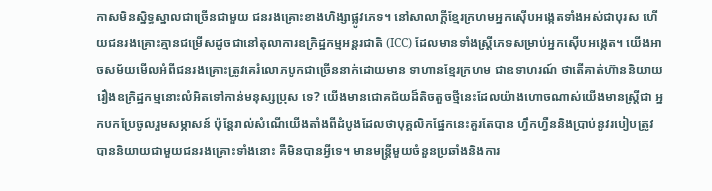កាសមិនស្និទ្ធស្នាលជាច្រើនជាមួយ ជនរងគ្រោះខាងហិង្សាផ្លូវភេទ។ នៅសាលាក្តីខ្មែរក្រហមអ្នកស៊ើបអង្កេតទាំងអស់ជាបុរស ហើយជនរងគ្រោះគ្មានជម្រើសដូចជានៅតុលាការឧក្រិដ្ឋកម្មអន្តរជាតិ (ICC) ដែលមានទាំងស្ត្រីភេទសម្រាប់អ្នកស៊ើបអង្កេត។ យើងអាចសម័យមើលអំពីជនរងគ្រោះត្រូវគេរំលោភបូកជាច្រើននាក់ដោយមាន ទាហានខ្មែរក្រហម ជាឧទាហរណ៍ ថាតើគាត់ហ៊ាននិយាយរឿងឧក្រិដ្ឋកម្មនោះលំអិតទៅកាន់មនុស្សប្រុស ទេ? យើងមានជោគជ័យដ៏តិចតួចថ្មីនេះដែលយ៉ាងហោចណាស់យើងមានស្រ្តីជា អ្នកបកប្រែចូលរួមសម្ភាសន៍ ប៉ុន្តែរាល់សំណើយើងតាំងពីដំបូងដែលថាបុគ្គលិកផ្នែកនេះគួរតែបាន ហ្វឹកហ្វឺននិងប្រាប់នូវរបៀបត្រូវបាននិយាយជាមួយជនរងគ្រោះទាំងនោះ គឺមិនបានអ្វីទេ។ មានមន្ត្រីមួយចំនួនប្រឆាំងនិងការ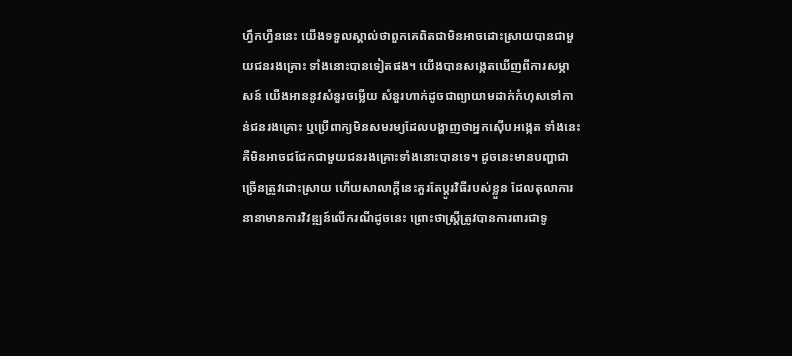ហ្វឹកហ្វឺននេះ យើងទទួលស្គាល់ថាពួកគេពិតជាមិនអាចដោះស្រាយបានជាមួយជនរងគ្រោះ ទាំងនោះបានទៀតផង។ យើងបានសង្កេតឃើញពីការសម្ភាសន៍ យើងអាននូវសំនួរចម្លើយ សំនួរហាក់ដូចជាព្យាយាមដាក់កំហុសទៅកាន់ជនរងគ្រោះ ឬប្រើពាក្យមិនសមរម្យដែលបង្ហាញថាអ្នកស៊ើបអង្កេត ទាំងនេះគឺមិនអាចជជែកជាមួយជនរងគ្រោះទាំងនោះបានទេ។ ដូចនេះមានបញ្ហាជាច្រើនត្រូវដោះស្រាយ ហើយសាលាក្ដីនេះគួរតែប្ដូរវិធីរបស់ខ្លួន ដែលតុលាការនានាមានការវិវឌ្ឍន៍លើករណីដូចនេះ ព្រោះថាស្ត្រីត្រូវបានការពារជាទូ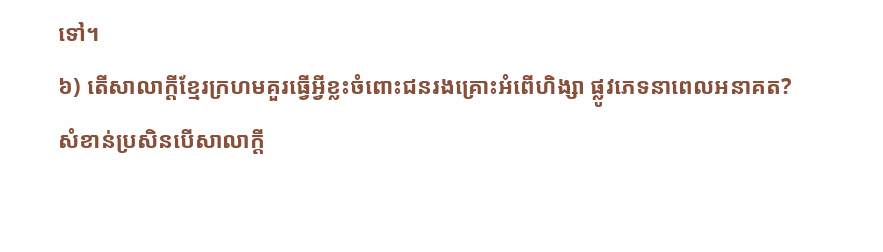ទៅ។
៦) តើសាលាក្ដីខ្មែរក្រហមគួរធ្វើអ្វីខ្លះចំពោះជនរងគ្រោះអំពើហិង្សា ផ្លូវភេទនាពេលអនាគត?
សំខាន់ប្រសិនបើសាលាក្តី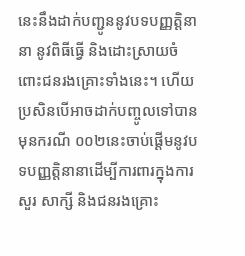នេះនឹងដាក់បញ្ជូននូវបទបញ្ញត្តិនានា នូវពិធីធ្វើ និងដោះស្រាយចំពោះជនរងគ្រោះទាំងនេះ។ ហើយប្រសិនបើអាចដាក់បញ្ចូលទៅបានមុនករណី ០០២នេះចាប់ផ្ដើមនូវបទបញ្ញត្តិនានាដើម្បីការពារក្នុងការសួរ សាក្សី និងជនរងគ្រោះ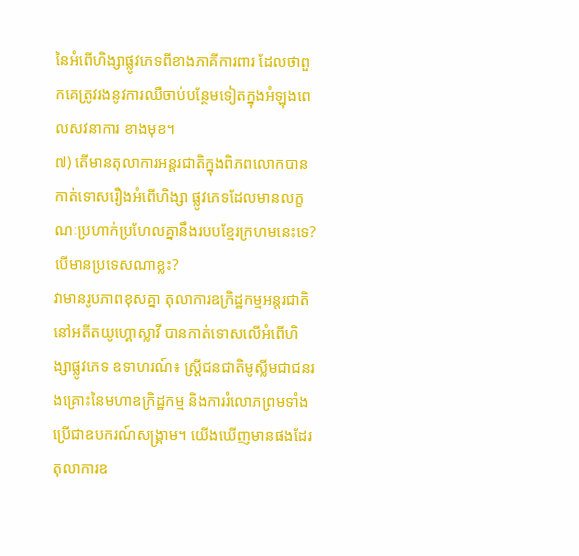នៃអំពើហិង្សាផ្លូវភេទពីខាងភាគីការពារ ដែលថាពួកគេត្រូវរងនូវការឈឺចាប់បន្ថែមទៀតក្នុងអំឡុងពេលសវនាការ ខាងមុខ។
៧) តើមានតុលាការអន្តរជាតិក្នុងពិភពលោកបានកាត់ទោសរឿងអំពើហិង្សា ផ្លូវភេទដែលមានលក្ខណៈប្រហាក់ប្រហែលគ្នានឹងរបបខ្មែរក្រហមនេះទេ? បើមានប្រទេសណាខ្លះ?
វាមានរូបភាពខុសគ្នា តុលាការឧក្រិដ្ឋកម្មអន្តរជាតិនៅអតីតយូហ្គោស្លាវី បានកាត់ទោសលើអំពើហិង្សាផ្លូវភេទ ឧទាហរណ៍៖ ស្ត្រីជនជាតិមូស្លីមជាជនរងគ្រោះនៃមហាឧក្រិដ្ឋកម្ម និងការរំលោភព្រមទាំងប្រើជាឧបករណ៍សង្គ្រាម។ យើងឃើញមានផងដែរតុលាការឧ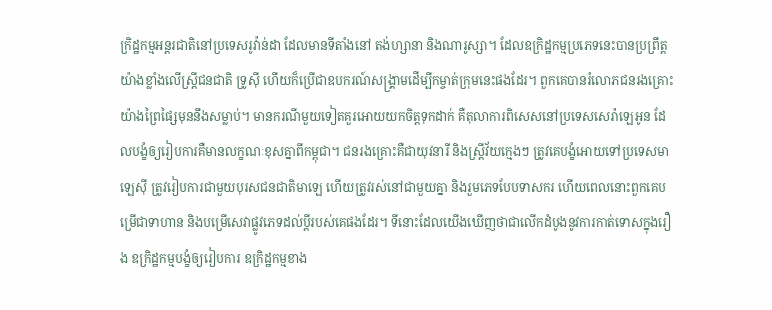ក្រិដ្ឋកម្មអន្តរជាតិនៅប្រទេសរូវ៉ាន់ដា ដែលមានទីតាំងនៅ តង់ហ្សានា និងណារូស្សា។ ដែលឧក្រិដ្ឋកម្មប្រភេទនេះបានប្រព្រឹត្តយ៉ាងខ្លាំងលើស្ត្រីជនជាតិ ទ្រូស៊ី ហើយក៏ប្រើជាឧបករណ៍សង្គ្រាមដើម្បីកម្ចាត់ក្រុមនេះផងដែរ។ ពួកគេបានរំលោភជនរងគ្រោះយ៉ាងព្រៃផ្សៃមុននឹងសម្លាប់។ មានករណីមួយទៀតគួរអោយយកចិត្តទុកដាក់ គឺតុលាការពិសេសនៅប្រទេសសេរ៉ាឡេអូន ដែលបង្ខំឲ្យរៀបការគឺមានលក្ខណៈខុសគ្នាពីកម្ពុជា។ ជនរងគ្រោះគឺជាយុវនារី និងស្រ្តីវ័យក្មេងៗ ត្រូវគេបង្ខំអោយទៅប្រទេសមាឡេស៊ី ត្រូវរៀបការជាមួយបុរសជនជាតិមាឡេ ហើយត្រូវរស់នៅជាមួយគ្នា និងរួមភេទបែបទាសករ ហើយពេលនោះពួកគេបម្រើជាទាហាន និងបម្រើសេវាផ្លូវភេទដល់ប្តីរបស់គេផងដែរ។ ទីនោះដែលយើងឃើញថាជាលើកដំបូងនូវការកាត់ទោសក្នុងរឿង ឧក្រិដ្ឋកម្មបង្ខំឲ្យរៀបការ ឧក្រិដ្ឋកម្មខាង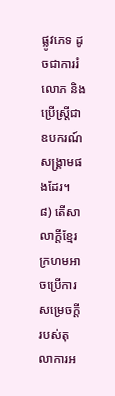ផ្លូវភេទ ដូចជាការរំលោភ និងប្រើស្ត្រីជាឧបករណ៍សង្គ្រាមផងដែរ។
៨) តើសាលាក្តីខ្មែរក្រហមអាចប្រើការសម្រេចក្ដីរបស់តុលាការអ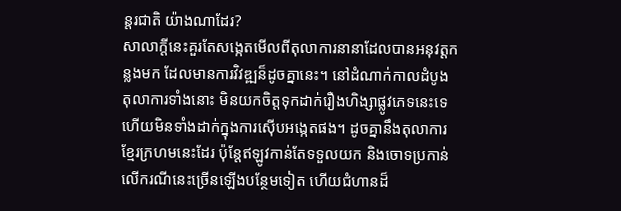ន្តរជាតិ យ៉ាងណាដែរ?
សាលាក្ដីនេះគួរតែសង្កេតមើលពីតុលាការនានាដែលបានអនុវត្តកន្លងមក ដែលមានការវិវឌ្ឍន៏ដូចគ្នានេះ។ នៅដំណាក់កាលដំបូង តុលាការទាំងនោះ មិនយកចិត្តទុកដាក់រឿងហិង្សាផ្លូវភេទនេះទេ ហើយមិនទាំងដាក់ក្នុងការស៊ើបអង្កេតផង។ ដូចគ្នានឹងតុលាការខ្មែរក្រហមនេះដែរ ប៉ុន្តែឥឡូវកាន់តែទទួលយក និងចោទប្រកាន់លើករណីនេះច្រើនឡើងបន្ថែមទៀត ហើយជំហានដ៏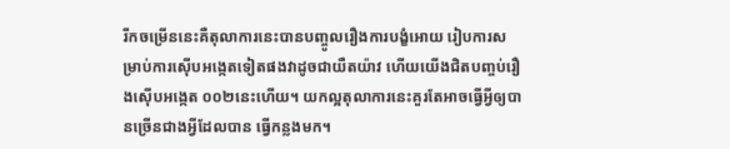រីកចម្រើននេះគឺតុលាការនេះបានបញ្ចូលរឿងការបង្ខំអោយ រៀបការសម្រាប់ការស៊ើបអង្កេតទៀតផងវាដូចជាយឺតយ៉ាវ ហើយយើងជិតបញ្ចប់រឿងស៊ើបអង្កេត ០០២នេះហើយ។ យកល្អតុលាការនេះគួរតែអាចធ្វើអ្វីឲ្យបានច្រើនជាងអ្វីដែលបាន ធ្វើកន្លងមក។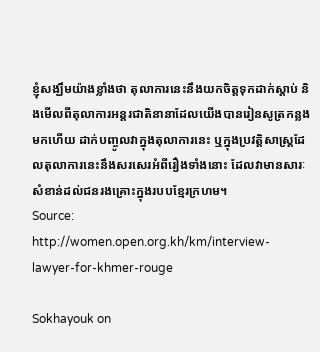ខ្ញុំសង្ឃឹមយ៉ាងខ្លាំងថា តុលាការនេះនឹងយកចិត្តទុកដាក់ស្ដាប់ និងមើលពីតុលាការអន្តរជាតិនានាដែលយើងបានរៀនសូត្រកន្លងមកហើយ ដាក់បញ្ចូលវាក្នុងតុលាការនេះ ឬក្នុងប្រវត្តិសាស្ត្រដែលតុលាការនេះនឹងសរសេរអំពីរឿងទាំងនោះ ដែលវាមានសារៈសំខាន់ដល់ជនរងគ្រោះក្នុងរបបខ្មែរក្រហម។
Source: http://women.open.org.kh/km/interview-lawyer-for-khmer-rouge

Sokhayouk on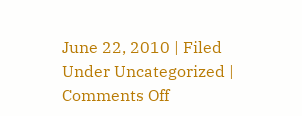June 22, 2010 | Filed Under Uncategorized | Comments Off